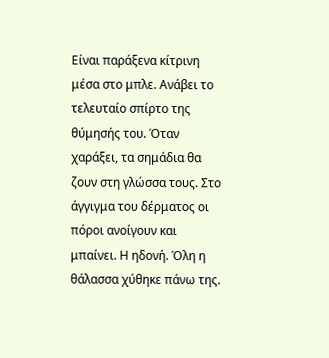Είναι παράξενα κίτρινη μέσα στο μπλε. Ανάβει το τελευταίο σπίρτο της θύμησής του. Όταν χαράξει, τα σημάδια θα ζουν στη γλώσσα τους. Στο άγγιγμα του δέρματος οι πόροι ανοίγουν και μπαίνει. Η ηδονή. Όλη η θάλασσα χύθηκε πάνω της.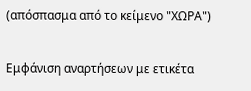(απόσπασμα από το κείμενο "ΧΩΡΑ")

Εμφάνιση αναρτήσεων με ετικέτα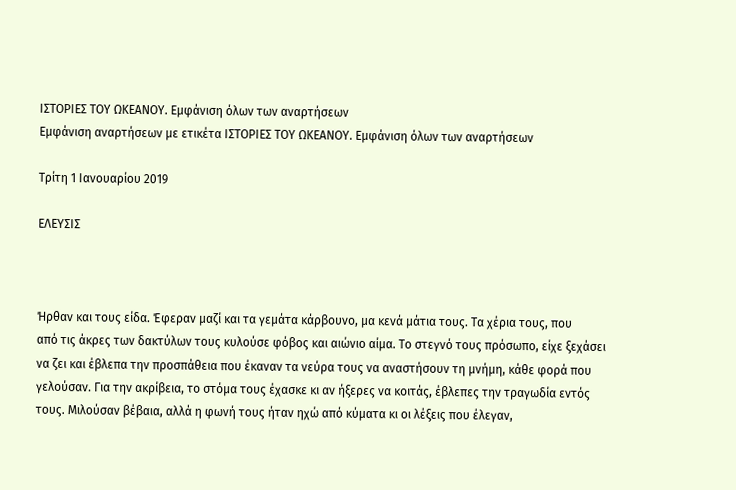ΙΣΤΟΡΙΕΣ ΤΟΥ ΩΚΕΑΝΟΥ. Εμφάνιση όλων των αναρτήσεων
Εμφάνιση αναρτήσεων με ετικέτα ΙΣΤΟΡΙΕΣ ΤΟΥ ΩΚΕΑΝΟΥ. Εμφάνιση όλων των αναρτήσεων

Τρίτη 1 Ιανουαρίου 2019

ΕΛΕΥΣΙΣ



Ήρθαν και τους είδα. Έφεραν μαζί και τα γεμάτα κάρβουνο, μα κενά μάτια τους. Τα χέρια τους, που
από τις άκρες των δακτύλων τους κυλούσε φόβος και αιώνιο αίμα. Το στεγνό τους πρόσωπο, είχε ξεχάσει να ζει και έβλεπα την προσπάθεια που έκαναν τα νεύρα τους να αναστήσουν τη μνήμη, κάθε φορά που γελούσαν. Για την ακρίβεια, το στόμα τους έχασκε κι αν ήξερες να κοιτάς, έβλεπες την τραγωδία εντός τους. Μιλούσαν βέβαια, αλλά η φωνή τους ήταν ηχώ από κύματα κι οι λέξεις που έλεγαν,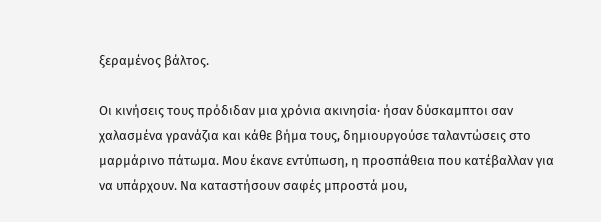ξεραμένος βάλτος.

Οι κινήσεις τους πρόδιδαν μια χρόνια ακινησία· ήσαν δύσκαμπτοι σαν χαλασμένα γρανάζια και κάθε βήμα τους, δημιουργούσε ταλαντώσεις στο μαρμάρινο πάτωμα. Μου έκανε εντύπωση, η προσπάθεια που κατέβαλλαν για να υπάρχουν. Να καταστήσουν σαφές μπροστά μου,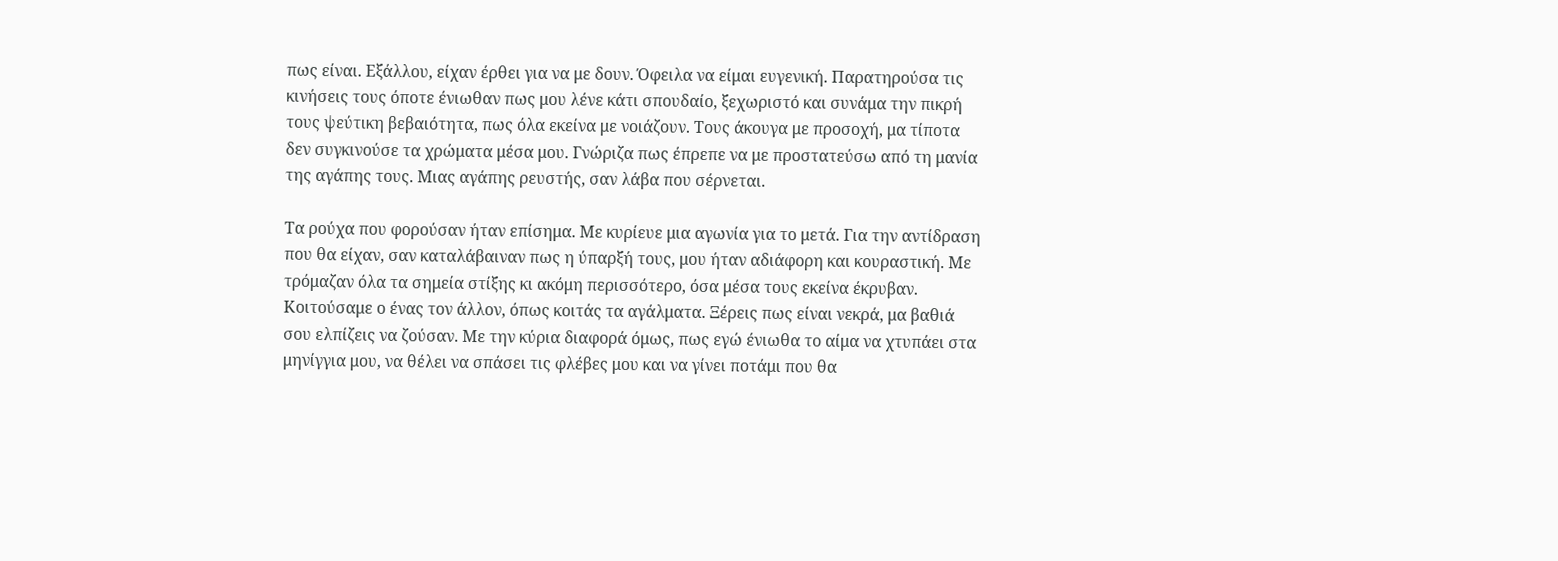πως είναι. Εξάλλου, είχαν έρθει για να με δουν. Όφειλα να είμαι ευγενική. Παρατηρούσα τις κινήσεις τους όποτε ένιωθαν πως μου λένε κάτι σπουδαίο, ξεχωριστό και συνάμα την πικρή τους ψεύτικη βεβαιότητα, πως όλα εκείνα με νοιάζουν. Τους άκουγα με προσοχή, μα τίποτα δεν συγκινούσε τα χρώματα μέσα μου. Γνώριζα πως έπρεπε να με προστατεύσω από τη μανία της αγάπης τους. Μιας αγάπης ρευστής, σαν λάβα που σέρνεται.

Τα ρούχα που φορούσαν ήταν επίσημα. Με κυρίευε μια αγωνία για το μετά. Για την αντίδραση που θα είχαν, σαν καταλάβαιναν πως η ύπαρξή τους, μου ήταν αδιάφορη και κουραστική. Με τρόμαζαν όλα τα σημεία στίξης κι ακόμη περισσότερο, όσα μέσα τους εκείνα έκρυβαν. Κοιτούσαμε ο ένας τον άλλον, όπως κοιτάς τα αγάλματα. Ξέρεις πως είναι νεκρά, μα βαθιά σου ελπίζεις να ζούσαν. Με την κύρια διαφορά όμως, πως εγώ ένιωθα το αίμα να χτυπάει στα μηνίγγια μου, να θέλει να σπάσει τις φλέβες μου και να γίνει ποτάμι που θα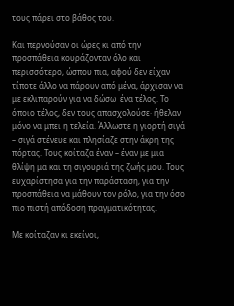τους πάρει στο βάθος του.

Και περνούσαν οι ώρες κι από την προσπάθεια κουράζονταν όλο και περισσότερο, ώσπου πια, αφού δεν είχαν τίποτε άλλο να πάρουν από μένα, άρχισαν να με εκλιπαρούν για να δώσω  ένα τέλος. Το όποιο τέλος, δεν τους απασχολούσε· ήθελαν μόνο να μπει η τελεία. Άλλωστε η γιορτή σιγά – σιγά στένευε και πλησίαζε στην άκρη της πόρτας. Τους κοίταζα έναν – έναν με μια θλίψη μα και τη σιγουριά της ζωής μου. Τους ευχαρίστησα για την παράσταση, για την προσπάθεια να μάθουν τον ρόλο, για την όσο πιο πιστή απόδοση πραγματικότητας.

Με κοίταζαν κι εκείνοι,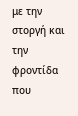με την στοργή και την φροντίδα που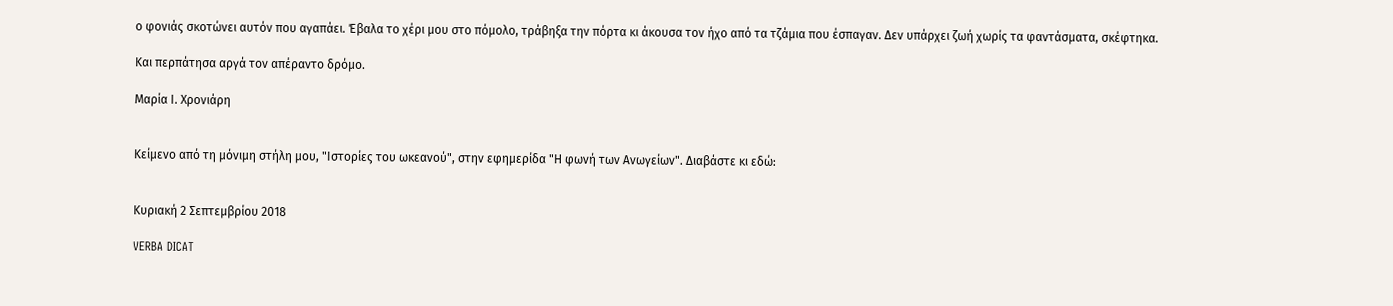ο φονιάς σκοτώνει αυτόν που αγαπάει. Έβαλα το χέρι μου στο πόμολο, τράβηξα την πόρτα κι άκουσα τον ήχο από τα τζάμια που έσπαγαν. Δεν υπάρχει ζωή χωρίς τα φαντάσματα, σκέφτηκα.

Και περπάτησα αργά τον απέραντο δρόμο.

Μαρία Ι. Χρονιάρη


Κείμενο από τη μόνιμη στήλη μου, "Ιστορίες του ωκεανού", στην εφημερίδα "Η φωνή των Ανωγείων". Διαβάστε κι εδώ:


Κυριακή 2 Σεπτεμβρίου 2018

VERBA DICAT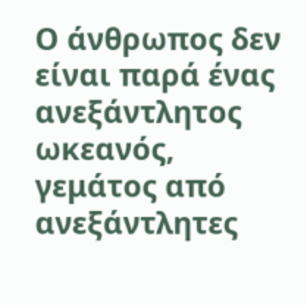Ο άνθρωπος δεν είναι παρά ένας ανεξάντλητος ωκεανός, γεμάτος από ανεξάντλητες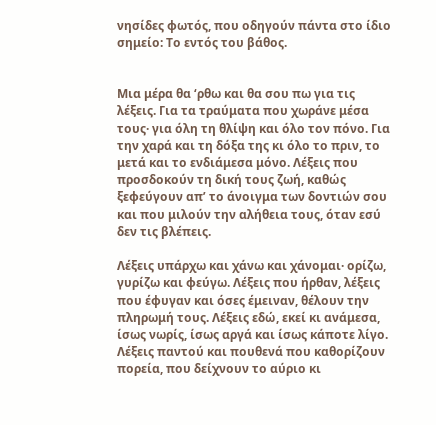νησίδες φωτός, που οδηγούν πάντα στο ίδιο σημείο: Το εντός του βάθος.


Μια μέρα θα ‘ρθω και θα σου πω για τις λέξεις. Για τα τραύματα που χωράνε μέσα τους· για όλη τη θλίψη και όλο τον πόνο. Για την χαρά και τη δόξα της κι όλο το πριν, το μετά και το ενδιάμεσα μόνο. Λέξεις που προσδοκούν τη δική τους ζωή, καθώς ξεφεύγουν απ’ το άνοιγμα των δοντιών σου και που μιλούν την αλήθεια τους, όταν εσύ δεν τις βλέπεις.

Λέξεις υπάρχω και χάνω και χάνομαι· ορίζω, γυρίζω και φεύγω. Λέξεις που ήρθαν, λέξεις που έφυγαν και όσες έμειναν, θέλουν την πληρωμή τους. Λέξεις εδώ, εκεί κι ανάμεσα, ίσως νωρίς, ίσως αργά και ίσως κάποτε λίγο. Λέξεις παντού και πουθενά που καθορίζουν πορεία, που δείχνουν το αύριο κι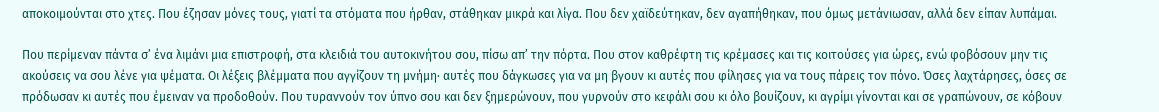αποκοιμούνται στο χτες. Που έζησαν μόνες τους, γιατί τα στόματα που ήρθαν, στάθηκαν μικρά και λίγα. Που δεν χαϊδεύτηκαν, δεν αγαπήθηκαν, που όμως μετάνιωσαν, αλλά δεν είπαν λυπάμαι.

Που περίμεναν πάντα σ’ ένα λιμάνι μια επιστροφή, στα κλειδιά του αυτοκινήτου σου, πίσω απ’ την πόρτα. Που στον καθρέφτη τις κρέμασες και τις κοιτούσες για ώρες, ενώ φοβόσουν μην τις ακούσεις να σου λένε για ψέματα. Οι λέξεις βλέμματα που αγγίζουν τη μνήμη· αυτές που δάγκωσες για να μη βγουν κι αυτές που φίλησες για να τους πάρεις τον πόνο. Όσες λαχτάρησες, όσες σε πρόδωσαν κι αυτές που έμειναν να προδοθούν. Που τυραννούν τον ύπνο σου και δεν ξημερώνουν, που γυρνούν στο κεφάλι σου κι όλο βουίζουν, κι αγρίμι γίνονται και σε γραπώνουν, σε κόβουν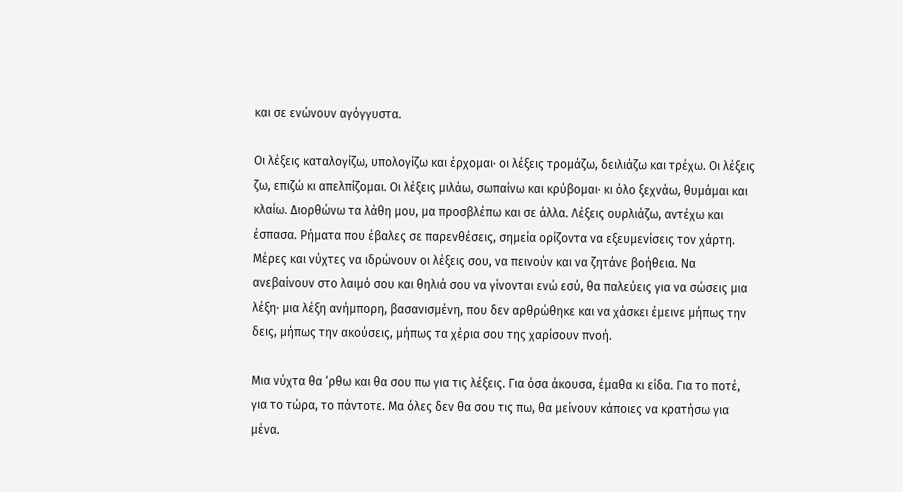και σε ενώνουν αγόγγυστα.

Οι λέξεις καταλογίζω, υπολογίζω και έρχομαι· οι λέξεις τρομάζω, δειλιάζω και τρέχω. Οι λέξεις ζω, επιζώ κι απελπίζομαι. Οι λέξεις μιλάω, σωπαίνω και κρύβομαι· κι όλο ξεχνάω, θυμάμαι και κλαίω. Διορθώνω τα λάθη μου, μα προσβλέπω και σε άλλα. Λέξεις ουρλιάζω, αντέχω και έσπασα. Ρήματα που έβαλες σε παρενθέσεις, σημεία ορίζοντα να εξευμενίσεις τον χάρτη. Μέρες και νύχτες να ιδρώνουν οι λέξεις σου, να πεινούν και να ζητάνε βοήθεια. Να ανεβαίνουν στο λαιμό σου και θηλιά σου να γίνονται ενώ εσύ, θα παλεύεις για να σώσεις μια λέξη· μια λέξη ανήμπορη, βασανισμένη, που δεν αρθρώθηκε και να χάσκει έμεινε μήπως την δεις, μήπως την ακούσεις, μήπως τα χέρια σου της χαρίσουν πνοή.

Μια νύχτα θα ‘ρθω και θα σου πω για τις λέξεις. Για όσα άκουσα, έμαθα κι είδα. Για το ποτέ, για το τώρα, το πάντοτε. Μα όλες δεν θα σου τις πω, θα μείνουν κάποιες να κρατήσω για μένα.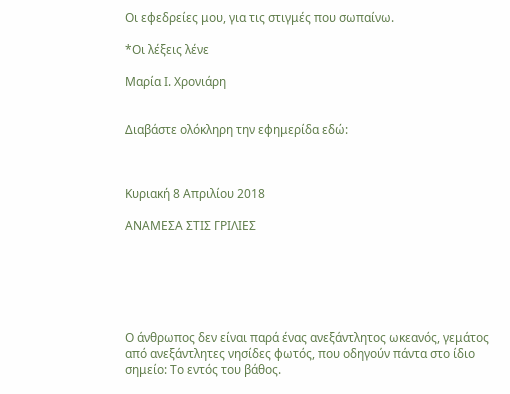Οι εφεδρείες μου, για τις στιγμές που σωπαίνω.

*Οι λέξεις λένε

Μαρία Ι. Χρονιάρη


Διαβάστε ολόκληρη την εφημερίδα εδώ:



Κυριακή 8 Απριλίου 2018

ΑΝΑΜΕΣΑ ΣΤΙΣ ΓΡΙΛΙΕΣ






Ο άνθρωπος δεν είναι παρά ένας ανεξάντλητος ωκεανός, γεμάτος από ανεξάντλητες νησίδες φωτός, που οδηγούν πάντα στο ίδιο σημείο: Το εντός του βάθος.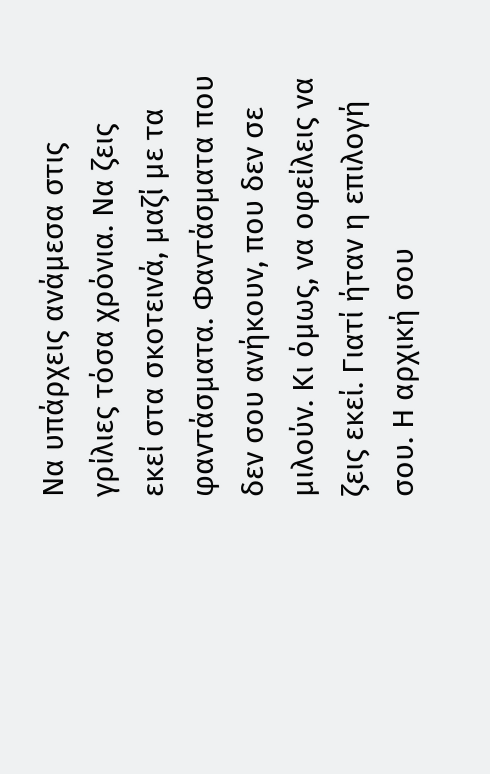Να υπάρχεις ανάμεσα στις γρίλιες τόσα χρόνια. Να ζεις εκεί στα σκοτεινά, μαζί με τα φαντάσματα. Φαντάσματα που δεν σου ανήκουν, που δεν σε μιλούν. Κι όμως, να οφείλεις να ζεις εκεί. Γιατί ήταν η επιλογή σου. Η αρχική σου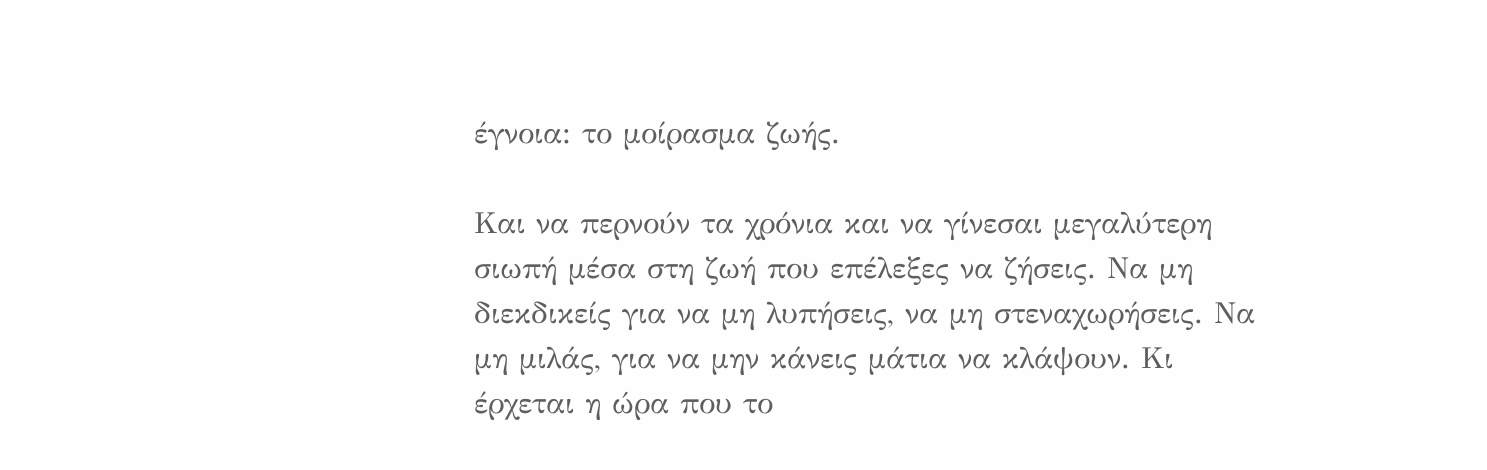έγνοια: το μοίρασμα ζωής.

Και να περνούν τα χρόνια και να γίνεσαι μεγαλύτερη σιωπή μέσα στη ζωή που επέλεξες να ζήσεις. Να μη διεκδικείς για να μη λυπήσεις, να μη στεναχωρήσεις. Να μη μιλάς, για να μην κάνεις μάτια να κλάψουν. Κι έρχεται η ώρα που το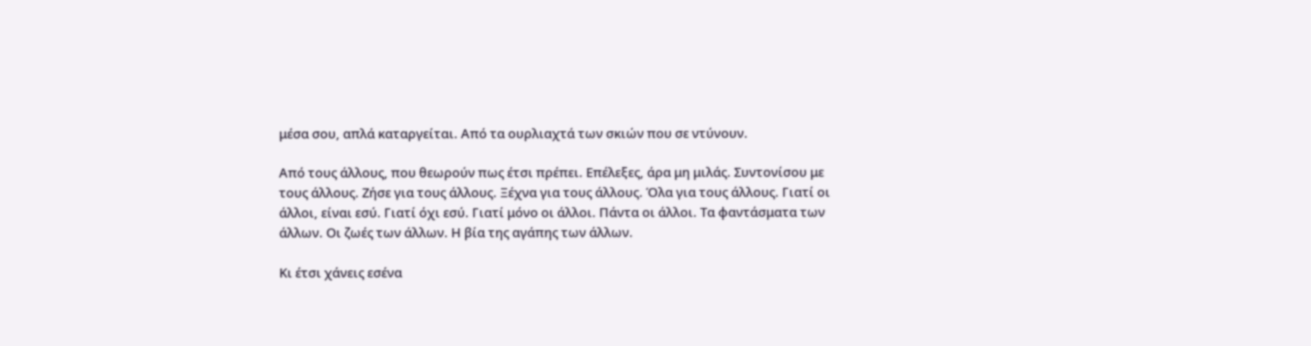μέσα σου, απλά καταργείται. Από τα ουρλιαχτά των σκιών που σε ντύνουν.

Από τους άλλους, που θεωρούν πως έτσι πρέπει. Επέλεξες, άρα μη μιλάς. Συντονίσου με τους άλλους. Ζήσε για τους άλλους. Ξέχνα για τους άλλους. Όλα για τους άλλους. Γιατί οι άλλοι, είναι εσύ. Γιατί όχι εσύ. Γιατί μόνο οι άλλοι. Πάντα οι άλλοι. Τα φαντάσματα των άλλων. Οι ζωές των άλλων. Η βία της αγάπης των άλλων.

Κι έτσι χάνεις εσένα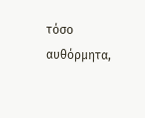τόσο αυθόρμητα,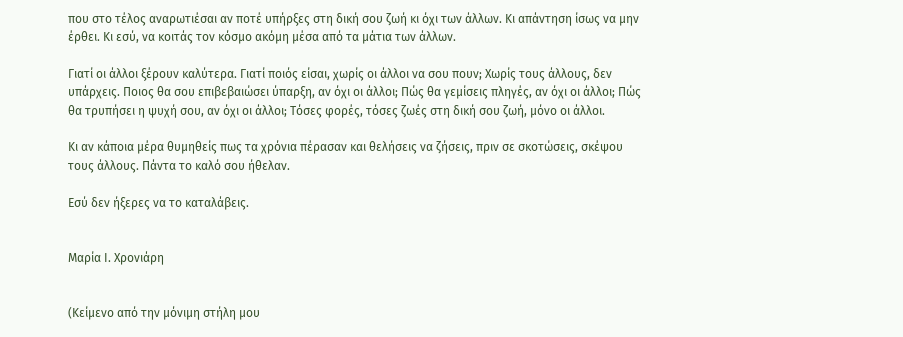που στο τέλος αναρωτιέσαι αν ποτέ υπήρξες στη δική σου ζωή κι όχι των άλλων. Κι απάντηση ίσως να μην έρθει. Κι εσύ, να κοιτάς τον κόσμο ακόμη μέσα από τα μάτια των άλλων.

Γιατί οι άλλοι ξέρουν καλύτερα. Γιατί ποιός είσαι, χωρίς οι άλλοι να σου πουν; Χωρίς τους άλλους, δεν υπάρχεις. Ποιος θα σου επιβεβαιώσει ύπαρξη, αν όχι οι άλλοι; Πώς θα γεμίσεις πληγές, αν όχι οι άλλοι; Πώς θα τρυπήσει η ψυχή σου, αν όχι οι άλλοι; Τόσες φορές, τόσες ζωές στη δική σου ζωή, μόνο οι άλλοι.

Κι αν κάποια μέρα θυμηθείς πως τα χρόνια πέρασαν και θελήσεις να ζήσεις, πριν σε σκοτώσεις, σκέψου τους άλλους. Πάντα το καλό σου ήθελαν.

Εσύ δεν ήξερες να το καταλάβεις.


Μαρία Ι. Χρονιάρη


(Κείμενο από την μόνιμη στήλη μου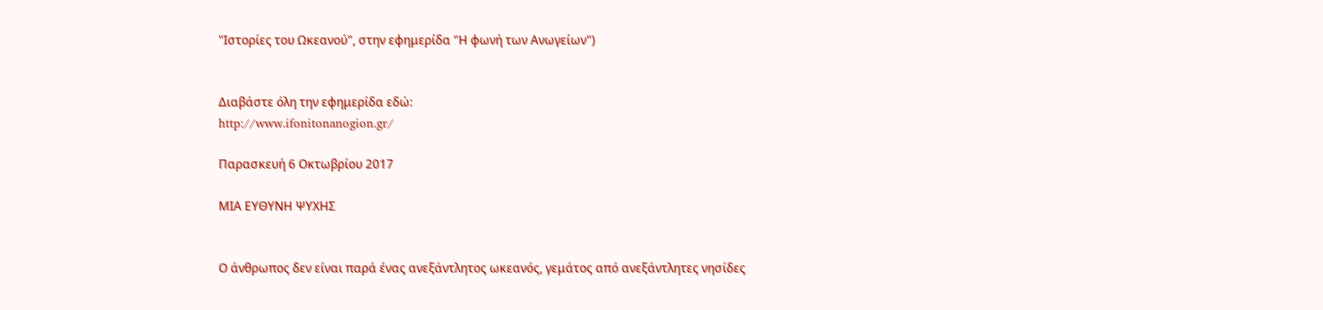"Ιστορίες του Ωκεανού", στην εφημερίδα "Η φωνή των Ανωγείων")


Διαβάστε όλη την εφημερίδα εδώ:
http://www.ifonitonanogion.gr/

Παρασκευή 6 Οκτωβρίου 2017

ΜΙΑ ΕΥΘΥΝΗ ΨΥΧΗΣ


Ο άνθρωπος δεν είναι παρά ένας ανεξάντλητος ωκεανός, γεμάτος από ανεξάντλητες νησίδες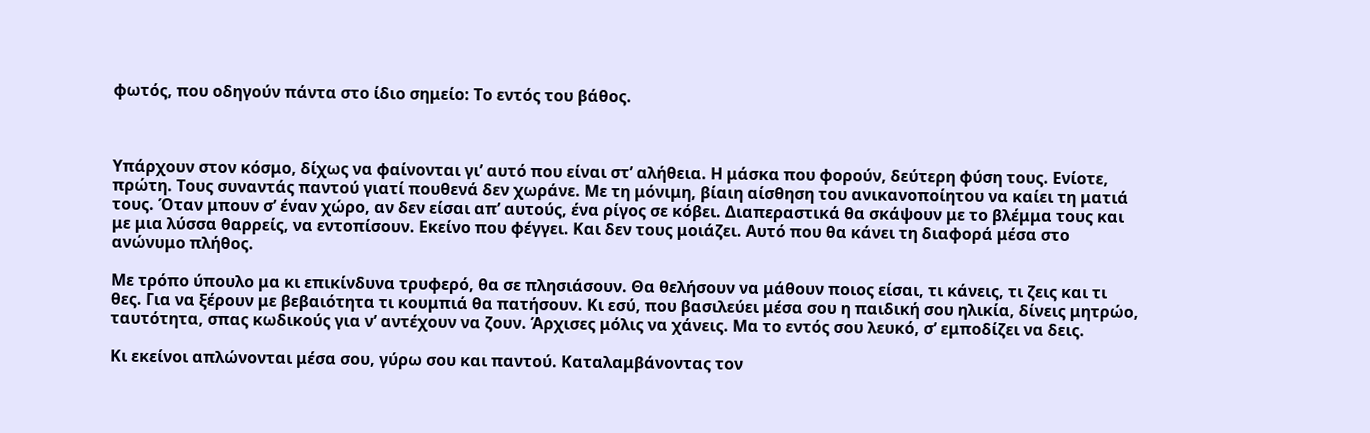φωτός, που οδηγούν πάντα στο ίδιο σημείο: Το εντός του βάθος.



Υπάρχουν στον κόσμο, δίχως να φαίνονται γι’ αυτό που είναι στ’ αλήθεια. Η μάσκα που φορούν, δεύτερη φύση τους. Ενίοτε, πρώτη. Τους συναντάς παντού γιατί πουθενά δεν χωράνε. Με τη μόνιμη, βίαιη αίσθηση του ανικανοποίητου να καίει τη ματιά τους. Όταν μπουν σ’ έναν χώρο, αν δεν είσαι απ’ αυτούς, ένα ρίγος σε κόβει. Διαπεραστικά θα σκάψουν με το βλέμμα τους και με μια λύσσα θαρρείς, να εντοπίσουν. Εκείνο που φέγγει. Και δεν τους μοιάζει. Αυτό που θα κάνει τη διαφορά μέσα στο ανώνυμο πλήθος.

Με τρόπο ύπουλο μα κι επικίνδυνα τρυφερό, θα σε πλησιάσουν. Θα θελήσουν να μάθουν ποιος είσαι, τι κάνεις, τι ζεις και τι θες. Για να ξέρουν με βεβαιότητα τι κουμπιά θα πατήσουν. Κι εσύ, που βασιλεύει μέσα σου η παιδική σου ηλικία, δίνεις μητρώο, ταυτότητα, σπας κωδικούς για ν’ αντέχουν να ζουν. Άρχισες μόλις να χάνεις. Μα το εντός σου λευκό, σ’ εμποδίζει να δεις.

Κι εκείνοι απλώνονται μέσα σου, γύρω σου και παντού. Καταλαμβάνοντας τον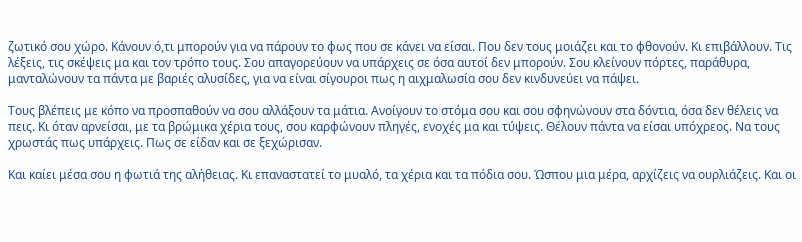ζωτικό σου χώρο. Κάνουν ό,τι μπορούν για να πάρουν το φως που σε κάνει να είσαι. Που δεν τους μοιάζει και το φθονούν. Κι επιβάλλουν. Τις λέξεις, τις σκέψεις μα και τον τρόπο τους. Σου απαγορεύουν να υπάρχεις σε όσα αυτοί δεν μπορούν. Σου κλείνουν πόρτες, παράθυρα, μανταλώνουν τα πάντα με βαριές αλυσίδες, για να είναι σίγουροι πως η αιχμαλωσία σου δεν κινδυνεύει να πάψει.

Τους βλέπεις με κόπο να προσπαθούν να σου αλλάξουν τα μάτια. Ανοίγουν το στόμα σου και σου σφηνώνουν στα δόντια, όσα δεν θέλεις να πεις. Κι όταν αρνείσαι, με τα βρώμικα χέρια τους, σου καρφώνουν πληγές, ενοχές μα και τύψεις. Θέλουν πάντα να είσαι υπόχρεος. Να τους χρωστάς πως υπάρχεις. Πως σε είδαν και σε ξεχώρισαν.

Και καίει μέσα σου η φωτιά της αλήθειας. Κι επαναστατεί το μυαλό, τα χέρια και τα πόδια σου. Ώσπου μια μέρα, αρχίζεις να ουρλιάζεις. Και οι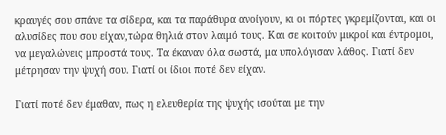κραυγές σου σπάνε τα σίδερα, και τα παράθυρα ανοίγουν, κι οι πόρτες γκρεμίζονται, και οι αλυσίδες που σου είχαν,τώρα θηλιά στον λαιμό τους. Και σε κοιτούν μικροί και έντρομοι, να μεγαλώνεις μπροστά τους. Τα έκαναν όλα σωστά, μα υπολόγισαν λάθος. Γιατί δεν μέτρησαν την ψυχή σου. Γιατί οι ίδιοι ποτέ δεν είχαν.

Γιατί ποτέ δεν έμαθαν, πως η ελευθερία της ψυχής ισούται με την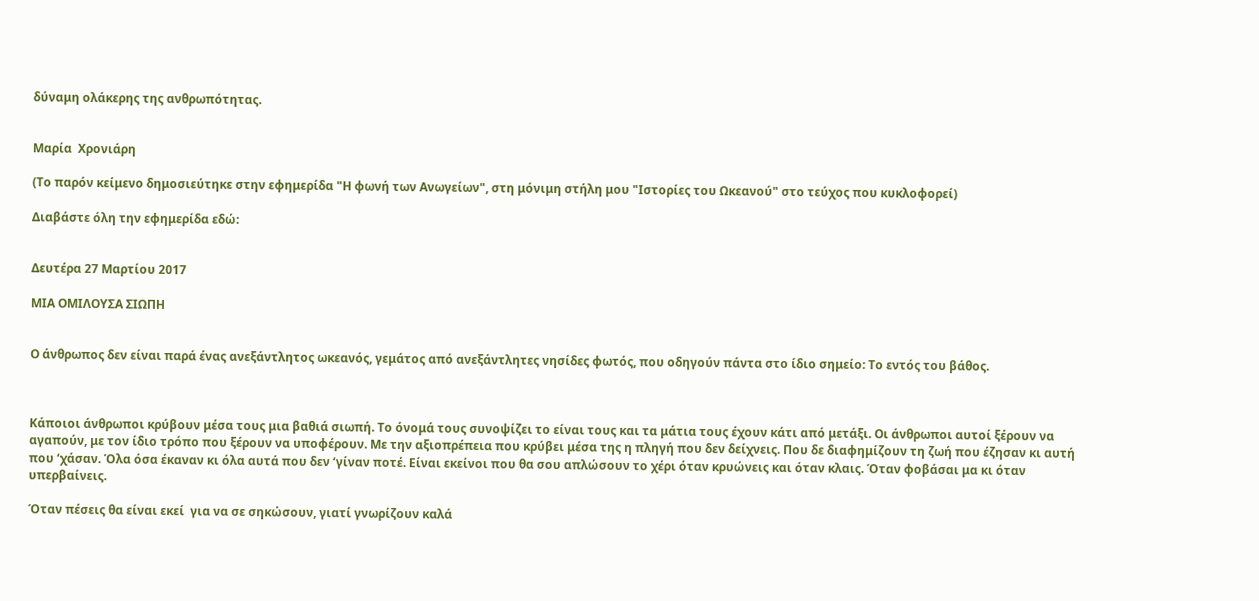δύναμη ολάκερης της ανθρωπότητας.


Μαρία  Χρονιάρη

(Το παρόν κείμενο δημοσιεύτηκε στην εφημερίδα "Η φωνή των Ανωγείων", στη μόνιμη στήλη μου "Ιστορίες του Ωκεανού" στο τεύχος που κυκλοφορεί)

Διαβάστε όλη την εφημερίδα εδώ:


Δευτέρα 27 Μαρτίου 2017

ΜΙΑ ΟΜΙΛΟΥΣΑ ΣΙΩΠΗ


Ο άνθρωπος δεν είναι παρά ένας ανεξάντλητος ωκεανός, γεμάτος από ανεξάντλητες νησίδες φωτός, που οδηγούν πάντα στο ίδιο σημείο: Το εντός του βάθος.



Κάποιοι άνθρωποι κρύβουν μέσα τους μια βαθιά σιωπή. Το όνομά τους συνοψίζει το είναι τους και τα μάτια τους έχουν κάτι από μετάξι. Οι άνθρωποι αυτοί ξέρουν να αγαπούν, με τον ίδιο τρόπο που ξέρουν να υποφέρουν. Με την αξιοπρέπεια που κρύβει μέσα της η πληγή που δεν δείχνεις. Που δε διαφημίζουν τη ζωή που έζησαν κι αυτή που ‘χάσαν. Όλα όσα έκαναν κι όλα αυτά που δεν ‘γίναν ποτέ. Είναι εκείνοι που θα σου απλώσουν το χέρι όταν κρυώνεις και όταν κλαις. Όταν φοβάσαι μα κι όταν υπερβαίνεις.

Όταν πέσεις θα είναι εκεί  για να σε σηκώσουν, γιατί γνωρίζουν καλά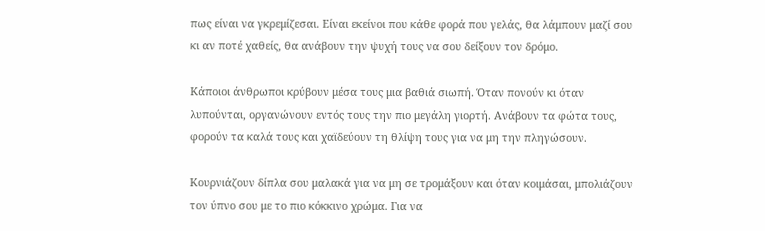πως είναι να γκρεμίζεσαι. Είναι εκείνοι που κάθε φορά που γελάς, θα λάμπουν μαζί σου κι αν ποτέ χαθείς, θα ανάβουν την ψυχή τους να σου δείξουν τον δρόμο.

Κάποιοι άνθρωποι κρύβουν μέσα τους μια βαθιά σιωπή. Όταν πονούν κι όταν λυπούνται, οργανώνουν εντός τους την πιο μεγάλη γιορτή. Ανάβουν τα φώτα τους, φορούν τα καλά τους και χαϊδεύουν τη θλίψη τους για να μη την πληγώσουν.

Κουρνιάζουν δίπλα σου μαλακά για να μη σε τρομάξουν και όταν κοιμάσαι, μπολιάζουν τον ύπνο σου με το πιο κόκκινο χρώμα. Για να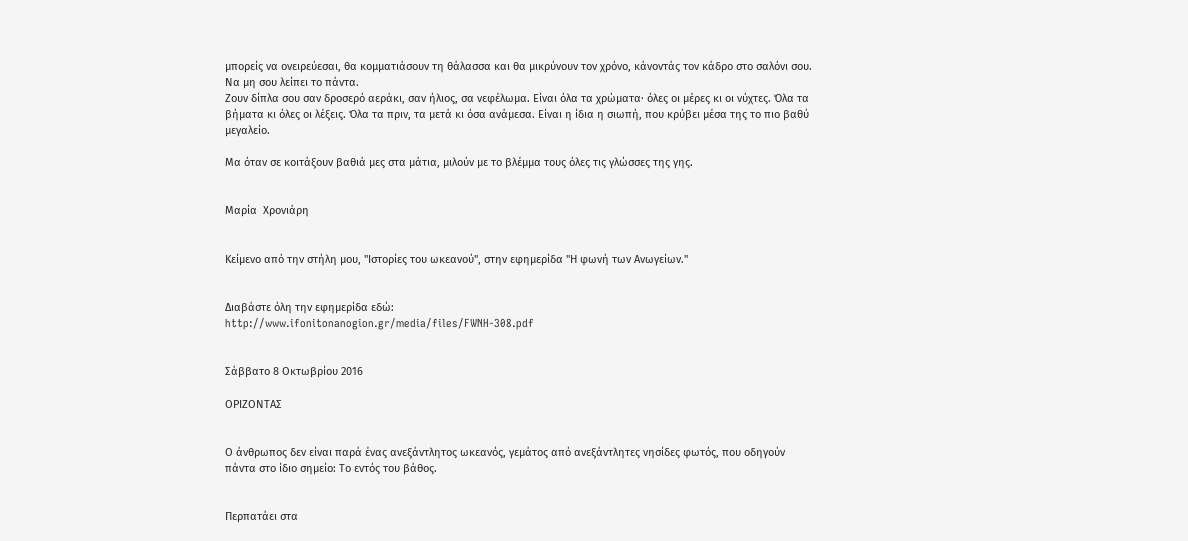μπορείς να ονειρεύεσαι, θα κομματιάσουν τη θάλασσα και θα μικρύνουν τον χρόνο, κάνοντάς τον κάδρο στο σαλόνι σου. Να μη σου λείπει το πάντα.
Ζουν δίπλα σου σαν δροσερό αεράκι, σαν ήλιος, σα νεφέλωμα. Είναι όλα τα χρώματα· όλες οι μέρες κι οι νύχτες. Όλα τα βήματα κι όλες οι λέξεις. Όλα τα πριν, τα μετά κι όσα ανάμεσα. Είναι η ίδια η σιωπή, που κρύβει μέσα της το πιο βαθύ μεγαλείο.

Μα όταν σε κοιτάξουν βαθιά μες στα μάτια, μιλούν με το βλέμμα τους όλες τις γλώσσες της γης.


Μαρία  Χρονιάρη


Κείμενο από την στήλη μου, "Ιστορίες του ωκεανού", στην εφημερίδα "Η φωνή των Ανωγείων."


Διαβάστε όλη την εφημερίδα εδώ:
http://www.ifonitonanogion.gr/media/files/FWNH-308.pdf


Σάββατο 8 Οκτωβρίου 2016

ΟΡΙΖΟΝΤΑΣ


Ο άνθρωπος δεν είναι παρά ένας ανεξάντλητος ωκεανός, γεμάτος από ανεξάντλητες νησίδες φωτός, που οδηγούν πάντα στο ίδιο σημείο: Το εντός του βάθος.


Περπατάει στα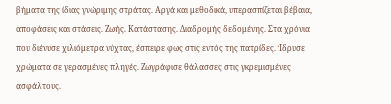βήματα της ίδιας γνώριμης στράτας. Αργά και μεθοδικά, υπερασπίζεται βέβαια, αποφάσεις και στάσεις. Ζωής. Κατάστασης. Διαδρομής δεδομένης. Στα χρόνια που διένυσε χιλιόμετρα νύχτας, έσπειρε φως στις εντός της πατρίδες. Ίδρυσε χρώματα σε γερασμένες πληγές. Ζωγράφισε θάλασσες στις γκρεμισμένες ασφάλτους.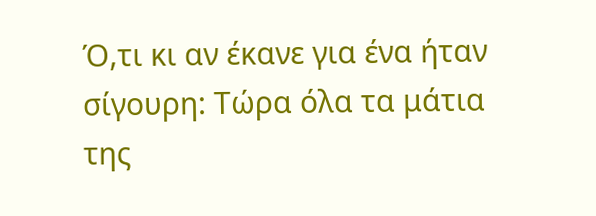Ό,τι κι αν έκανε για ένα ήταν σίγουρη: Τώρα όλα τα μάτια της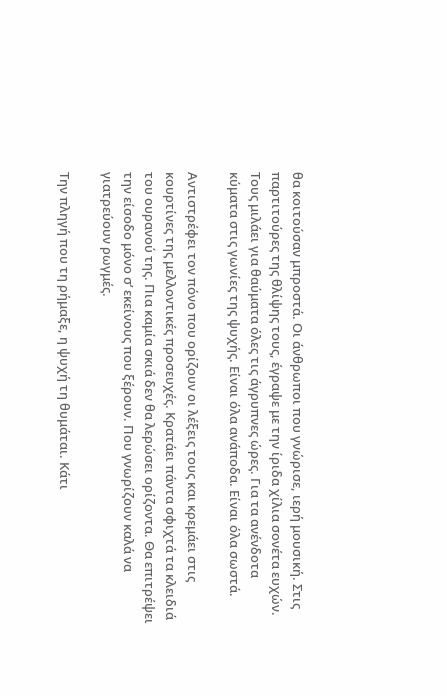θα κοιτούσαν μπροστά. Οι άνθρωποι που γνώρισε, ιερή μουσική. Στις παρτιτούρες της θλίψης τους, έγραψε με την ίριδα χίλια σονέτα ευχών. Τους μιλάει για θαύματα όλες τις άγρυπνες ώρες. Για τα ανένδοτα κύματα στις γωνίες της ψυχής. Είναι όλα ανάποδα. Είναι όλα σωστά.

Αντιστρέφει τον πόνο που ορίζουν οι λέξεις τους και κρεμάει στις κουρτίνες της μελλοντικές προσευχές. Κρατάει πάντα σφιχτά τα κλειδιά του ουρανού της. Πια καμία σκιά δεν θα λερώσει ορίζοντα. Θα επιτρέψει την είσοδο μόνο σ’ εκείνους που ξέρουν. Που γνωρίζουν καλά να γιατρεύουν ρωγμές.

Την πληγή που τη ρήμαξε, η ψυχή τη θυμάται. Κάτι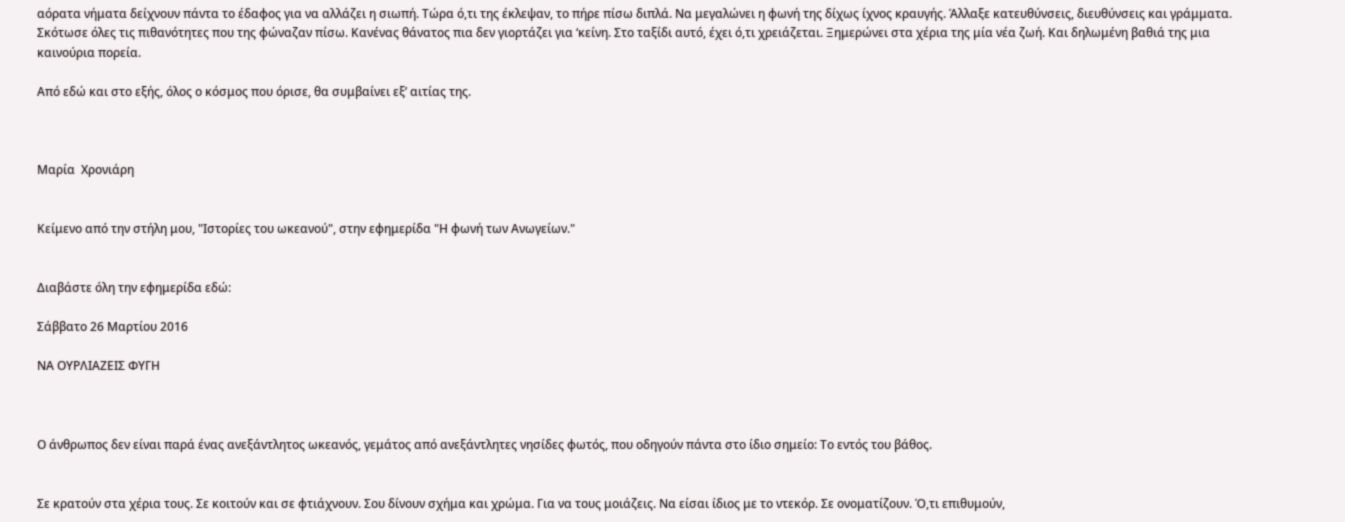αόρατα νήματα δείχνουν πάντα το έδαφος για να αλλάζει η σιωπή. Τώρα ό,τι της έκλεψαν, το πήρε πίσω διπλά. Να μεγαλώνει η φωνή της δίχως ίχνος κραυγής. Άλλαξε κατευθύνσεις, διευθύνσεις και γράμματα.
Σκότωσε όλες τις πιθανότητες που της φώναζαν πίσω. Κανένας θάνατος πια δεν γιορτάζει για ‘κείνη. Στο ταξίδι αυτό, έχει ό,τι χρειάζεται. Ξημερώνει στα χέρια της μία νέα ζωή. Και δηλωμένη βαθιά της μια καινούρια πορεία.

Από εδώ και στο εξής, όλος ο κόσμος που όρισε, θα συμβαίνει εξ’ αιτίας της.



Μαρία  Χρονιάρη


Κείμενο από την στήλη μου, "Ιστορίες του ωκεανού", στην εφημερίδα "Η φωνή των Ανωγείων."


Διαβάστε όλη την εφημερίδα εδώ:

Σάββατο 26 Μαρτίου 2016

ΝΑ ΟΥΡΛΙΑΖΕΙΣ ΦΥΓΗ



Ο άνθρωπος δεν είναι παρά ένας ανεξάντλητος ωκεανός, γεμάτος από ανεξάντλητες νησίδες φωτός, που οδηγούν πάντα στο ίδιο σημείο: Το εντός του βάθος.


Σε κρατούν στα χέρια τους. Σε κοιτούν και σε φτιάχνουν. Σου δίνουν σχήμα και χρώμα. Για να τους μοιάζεις. Να είσαι ίδιος με το ντεκόρ. Σε ονοματίζουν. Ό,τι επιθυμούν,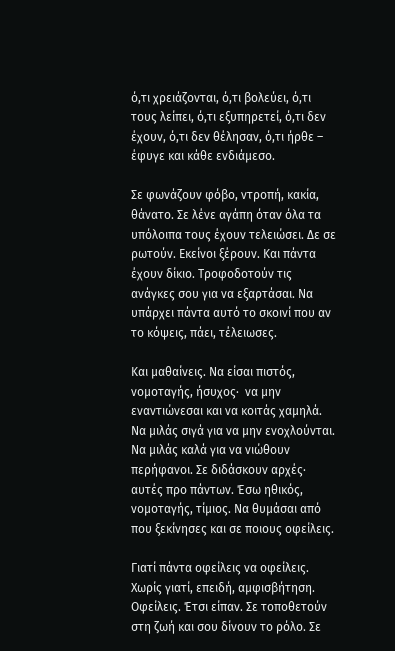ό,τι χρειάζονται, ό,τι βολεύει, ό,τι τους λείπει, ό,τι εξυπηρετεί, ό,τι δεν έχουν, ό,τι δεν θέλησαν, ό,τι ήρθε – έφυγε και κάθε ενδιάμεσο.

Σε φωνάζουν φόβο, ντροπή, κακία, θάνατο. Σε λένε αγάπη όταν όλα τα υπόλοιπα τους έχουν τελειώσει. Δε σε ρωτούν. Εκείνοι ξέρουν. Και πάντα έχουν δίκιο. Τροφοδοτούν τις ανάγκες σου για να εξαρτάσαι. Να υπάρχει πάντα αυτό το σκοινί που αν το κόψεις, πάει, τέλειωσες.

Και μαθαίνεις. Να είσαι πιστός, νομοταγής, ήσυχος·  να μην εναντιώνεσαι και να κοιτάς χαμηλά. Να μιλάς σιγά για να μην ενοχλούνται. Να μιλάς καλά για να νιώθουν περήφανοι. Σε διδάσκουν αρχές· αυτές προ πάντων. Έσω ηθικός, νομοταγής, τίμιος. Να θυμάσαι από που ξεκίνησες και σε ποιους οφείλεις.

Γιατί πάντα οφείλεις να οφείλεις. Χωρίς γιατί, επειδή, αμφισβήτηση. Οφείλεις. Έτσι είπαν. Σε τοποθετούν στη ζωή και σου δίνουν το ρόλο. Σε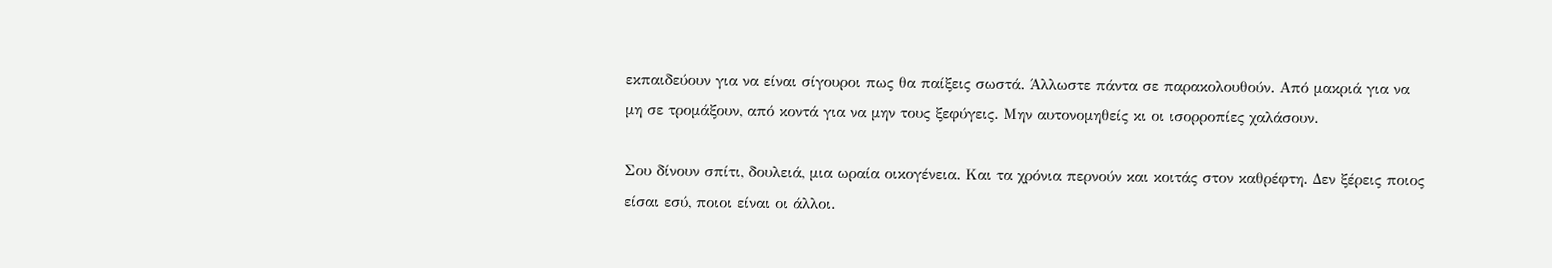εκπαιδεύουν για να είναι σίγουροι πως θα παίξεις σωστά. Άλλωστε πάντα σε παρακολουθούν. Από μακριά για να μη σε τρομάξουν, από κοντά για να μην τους ξεφύγεις. Μην αυτονομηθείς κι οι ισορροπίες χαλάσουν.

Σου δίνουν σπίτι, δουλειά, μια ωραία οικογένεια. Και τα χρόνια περνούν και κοιτάς στον καθρέφτη. Δεν ξέρεις ποιος είσαι εσύ, ποιοι είναι οι άλλοι.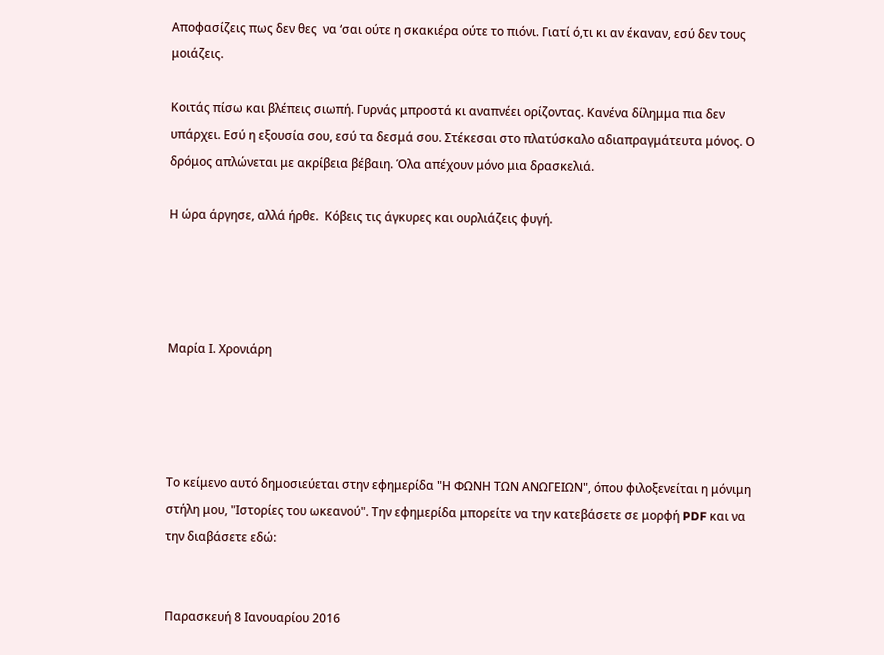Αποφασίζεις πως δεν θες  να ‘σαι ούτε η σκακιέρα ούτε το πιόνι. Γιατί ό,τι κι αν έκαναν, εσύ δεν τους μοιάζεις.

Κοιτάς πίσω και βλέπεις σιωπή. Γυρνάς μπροστά κι αναπνέει ορίζοντας. Κανένα δίλημμα πια δεν υπάρχει. Εσύ η εξουσία σου, εσύ τα δεσμά σου. Στέκεσαι στο πλατύσκαλο αδιαπραγμάτευτα μόνος. Ο δρόμος απλώνεται με ακρίβεια βέβαιη. Όλα απέχουν μόνο μια δρασκελιά.

Η ώρα άργησε, αλλά ήρθε.  Κόβεις τις άγκυρες και ουρλιάζεις φυγή.




Μαρία Ι. Χρονιάρη




Το κείμενο αυτό δημοσιεύεται στην εφημερίδα "Η ΦΩΝΗ ΤΩΝ ΑΝΩΓΕΙΩΝ", όπου φιλοξενείται η μόνιμη στήλη μου, "Ιστορίες του ωκεανού". Την εφημερίδα μπορείτε να την κατεβάσετε σε μορφή PDF και να την διαβάσετε εδώ:


Παρασκευή 8 Ιανουαρίου 2016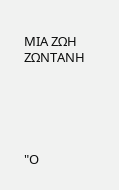ΜΙΑ ΖΩΗ ΖΩΝΤΑΝΗ





"Ο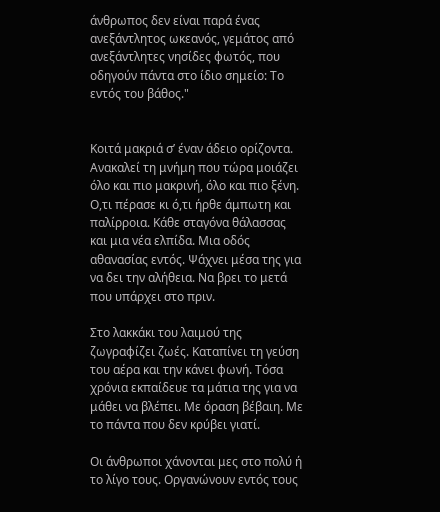άνθρωπος δεν είναι παρά ένας ανεξάντλητος ωκεανός, γεμάτος από ανεξάντλητες νησίδες φωτός, που οδηγούν πάντα στο ίδιο σημείο: Το εντός του βάθος."


Κοιτά μακριά σ’ έναν άδειο ορίζοντα. Ανακαλεί τη μνήμη που τώρα μοιάζει όλο και πιο μακρινή, όλο και πιο ξένη. Ο,τι πέρασε κι ό,τι ήρθε άμπωτη και παλίρροια. Κάθε σταγόνα θάλασσας και μια νέα ελπίδα. Μια οδός αθανασίας εντός. Ψάχνει μέσα της για  να δει την αλήθεια. Να βρει το μετά που υπάρχει στο πριν.

Στο λακκάκι του λαιμού της ζωγραφίζει ζωές. Καταπίνει τη γεύση του αέρα και την κάνει φωνή. Τόσα χρόνια εκπαίδευε τα μάτια της για να μάθει να βλέπει. Με όραση βέβαιη. Με το πάντα που δεν κρύβει γιατί.

Οι άνθρωποι χάνονται μες στο πολύ ή το λίγο τους. Οργανώνουν εντός τους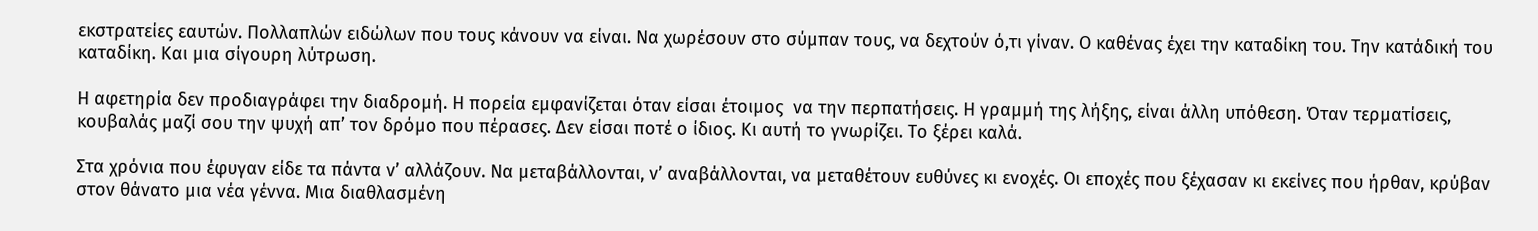εκστρατείες εαυτών. Πολλαπλών ειδώλων που τους κάνουν να είναι. Να χωρέσουν στο σύμπαν τους, να δεχτούν ό,τι γίναν. Ο καθένας έχει την καταδίκη του. Την κατάδική του καταδίκη. Και μια σίγουρη λύτρωση.

Η αφετηρία δεν προδιαγράφει την διαδρομή. Η πορεία εμφανίζεται όταν είσαι έτοιμος  να την περπατήσεις. Η γραμμή της λήξης, είναι άλλη υπόθεση. Όταν τερματίσεις, κουβαλάς μαζί σου την ψυχή απ’ τον δρόμο που πέρασες. Δεν είσαι ποτέ ο ίδιος. Κι αυτή το γνωρίζει. Το ξέρει καλά.

Στα χρόνια που έφυγαν είδε τα πάντα ν’ αλλάζουν. Να μεταβάλλονται, ν’ αναβάλλονται, να μεταθέτουν ευθύνες κι ενοχές. Οι εποχές που ξέχασαν κι εκείνες που ήρθαν, κρύβαν στον θάνατο μια νέα γέννα. Μια διαθλασμένη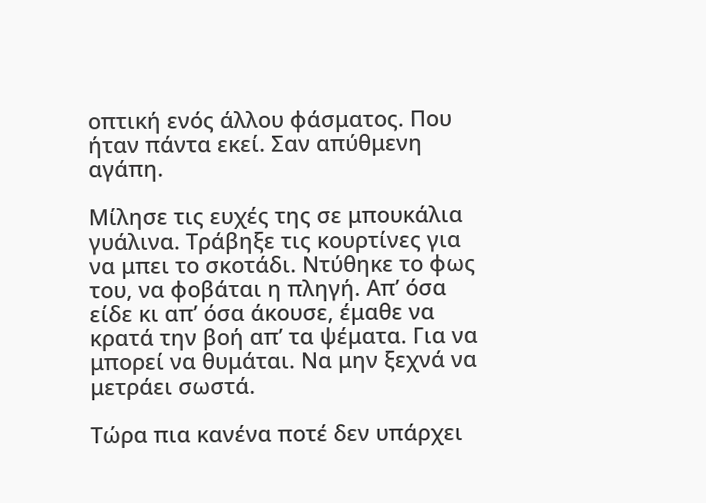οπτική ενός άλλου φάσματος. Που ήταν πάντα εκεί. Σαν απύθμενη αγάπη.

Μίλησε τις ευχές της σε μπουκάλια γυάλινα. Τράβηξε τις κουρτίνες για να μπει το σκοτάδι. Ντύθηκε το φως του, να φοβάται η πληγή. Απ’ όσα είδε κι απ’ όσα άκουσε, έμαθε να κρατά την βοή απ’ τα ψέματα. Για να μπορεί να θυμάται. Να μην ξεχνά να μετράει σωστά.

Τώρα πια κανένα ποτέ δεν υπάρχει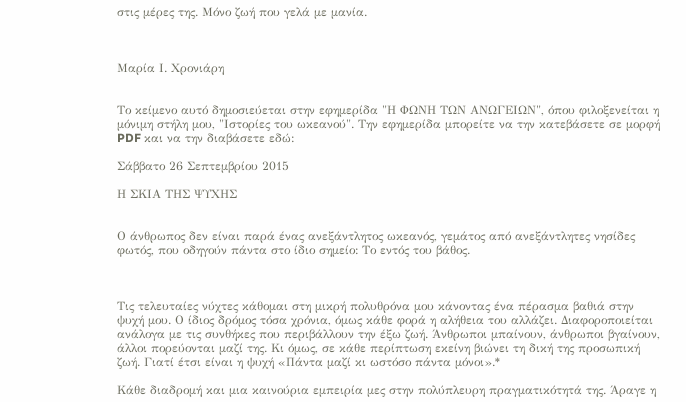στις μέρες της. Μόνο ζωή που γελά με μανία.



Μαρία Ι. Χρονιάρη


Το κείμενο αυτό δημοσιεύεται στην εφημερίδα "Η ΦΩΝΗ ΤΩΝ ΑΝΩΓΕΙΩΝ", όπου φιλοξενείται η μόνιμη στήλη μου, "Ιστορίες του ωκεανού". Την εφημερίδα μπορείτε να την κατεβάσετε σε μορφή PDF και να την διαβάσετε εδώ:

Σάββατο 26 Σεπτεμβρίου 2015

Η ΣΚΙΑ ΤΗΣ ΨΥΧΗΣ


Ο άνθρωπος δεν είναι παρά ένας ανεξάντλητος ωκεανός, γεμάτος από ανεξάντλητες νησίδες φωτός, που οδηγούν πάντα στο ίδιο σημείο: Το εντός του βάθος.



Τις τελευταίες νύχτες κάθομαι στη μικρή πολυθρόνα μου κάνοντας ένα πέρασμα βαθιά στην ψυχή μου. Ο ίδιος δρόμος τόσα χρόνια, όμως κάθε φορά η αλήθεια του αλλάζει. Διαφοροποιείται ανάλογα με τις συνθήκες που περιβάλλουν την έξω ζωή. Άνθρωποι μπαίνουν, άνθρωποι βγαίνουν, άλλοι πορεύονται μαζί της. Κι όμως, σε κάθε περίπτωση εκείνη βιώνει τη δική της προσωπική ζωή. Γιατί έτσι είναι η ψυχή «Πάντα μαζί κι ωστόσο πάντα μόνοι».*

Κάθε διαδρομή και μια καινούρια εμπειρία μες στην πολύπλευρη πραγματικότητά της. Άραγε η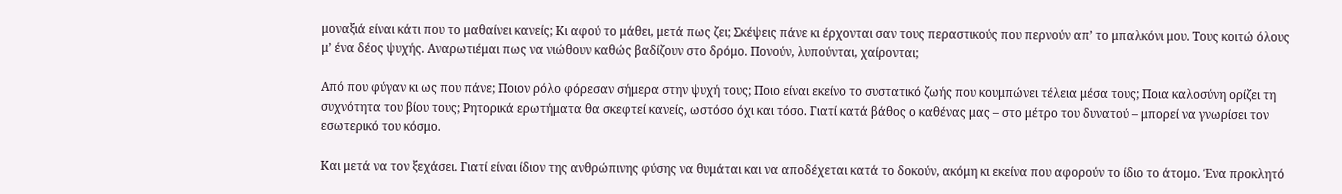μοναξιά είναι κάτι που το μαθαίνει κανείς; Κι αφού το μάθει, μετά πως ζει; Σκέψεις πάνε κι έρχονται σαν τους περαστικούς που περνούν απ’ το μπαλκόνι μου. Τους κοιτώ όλους μ’ ένα δέος ψυχής. Αναρωτιέμαι πως να νιώθουν καθώς βαδίζουν στο δρόμο. Πονούν, λυπούνται, χαίρονται;

Από που φύγαν κι ως που πάνε; Ποιον ρόλο φόρεσαν σήμερα στην ψυχή τους; Ποιο είναι εκείνο το συστατικό ζωής που κουμπώνει τέλεια μέσα τους; Ποια καλοσύνη ορίζει τη συχνότητα του βίου τους; Ρητορικά ερωτήματα θα σκεφτεί κανείς, ωστόσο όχι και τόσο. Γιατί κατά βάθος ο καθένας μας – στο μέτρο του δυνατού – μπορεί να γνωρίσει τον εσωτερικό του κόσμο.

Και μετά να τον ξεχάσει. Γιατί είναι ίδιον της ανθρώπινης φύσης να θυμάται και να αποδέχεται κατά το δοκούν, ακόμη κι εκείνα που αφορούν το ίδιο το άτομο. Ένα προκλητό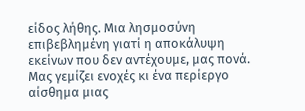είδος λήθης. Μια λησμοσύνη επιβεβλημένη γιατί η αποκάλυψη εκείνων που δεν αντέχουμε, μας πονά. Μας γεμίζει ενοχές κι ένα περίεργο αίσθημα μιας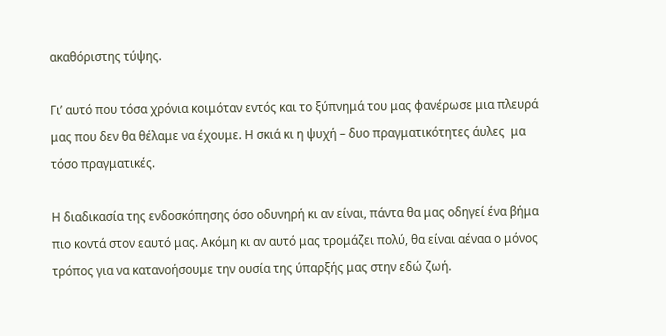ακαθόριστης τύψης.

Γι’ αυτό που τόσα χρόνια κοιμόταν εντός και το ξύπνημά του μας φανέρωσε μια πλευρά μας που δεν θα θέλαμε να έχουμε. Η σκιά κι η ψυχή – δυο πραγματικότητες άυλες  μα τόσο πραγματικές.

Η διαδικασία της ενδοσκόπησης όσο οδυνηρή κι αν είναι, πάντα θα μας οδηγεί ένα βήμα πιο κοντά στον εαυτό μας. Ακόμη κι αν αυτό μας τρομάζει πολύ, θα είναι αέναα ο μόνος τρόπος για να κατανοήσουμε την ουσία της ύπαρξής μας στην εδώ ζωή.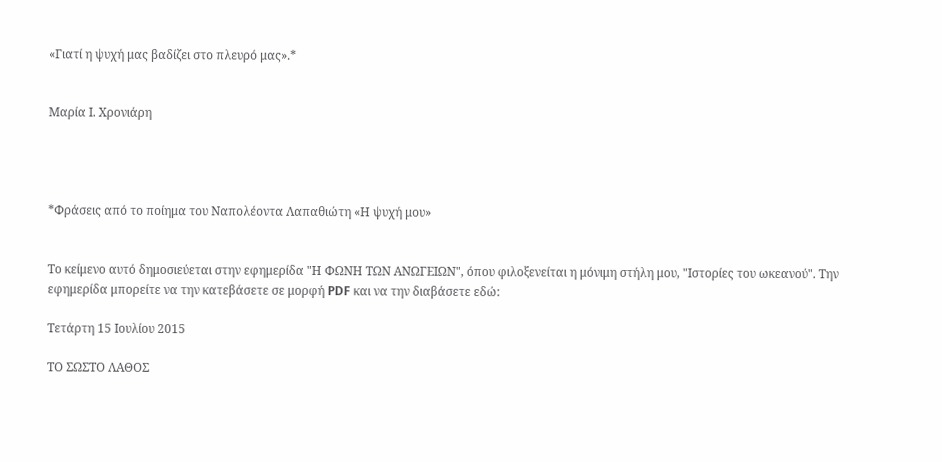«Γιατί η ψυχή μας βαδίζει στο πλευρό μας».*


Μαρία Ι. Χρονιάρη




*Φράσεις από το ποίημα του Ναπολέοντα Λαπαθιώτη «Η ψυχή μου»


Το κείμενο αυτό δημοσιεύεται στην εφημερίδα "Η ΦΩΝΗ ΤΩΝ ΑΝΩΓΕΙΩΝ", όπου φιλοξενείται η μόνιμη στήλη μου, "Ιστορίες του ωκεανού". Την εφημερίδα μπορείτε να την κατεβάσετε σε μορφή PDF και να την διαβάσετε εδώ:

Τετάρτη 15 Ιουλίου 2015

ΤΟ ΣΩΣΤΟ ΛΑΘΟΣ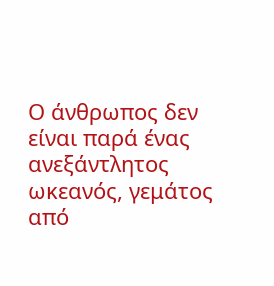Ο άνθρωπος δεν είναι παρά ένας ανεξάντλητος ωκεανός, γεμάτος από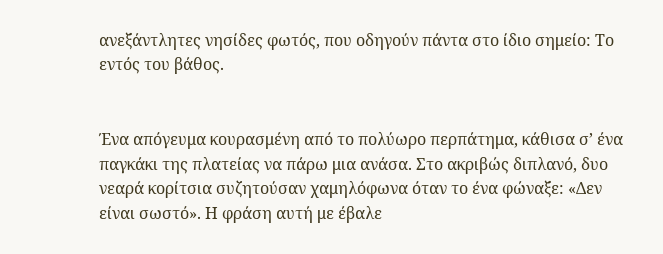ανεξάντλητες νησίδες φωτός, που οδηγούν πάντα στο ίδιο σημείο: Το εντός του βάθος.


Ένα απόγευμα κουρασμένη από το πολύωρο περπάτημα, κάθισα σ’ ένα παγκάκι της πλατείας να πάρω μια ανάσα. Στο ακριβώς διπλανό, δυο νεαρά κορίτσια συζητούσαν χαμηλόφωνα όταν το ένα φώναξε: «Δεν είναι σωστό». Η φράση αυτή με έβαλε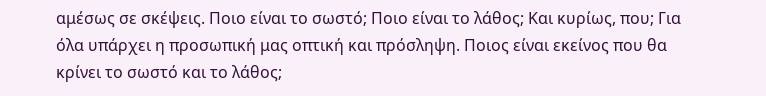αμέσως σε σκέψεις. Ποιο είναι το σωστό; Ποιο είναι το λάθος; Και κυρίως, που; Για όλα υπάρχει η προσωπική μας οπτική και πρόσληψη. Ποιος είναι εκείνος που θα κρίνει το σωστό και το λάθος;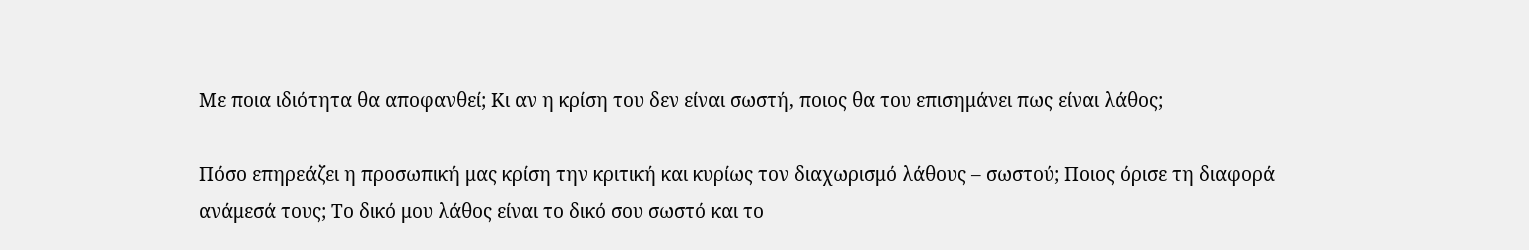Με ποια ιδιότητα θα αποφανθεί; Κι αν η κρίση του δεν είναι σωστή, ποιος θα του επισημάνει πως είναι λάθος;

Πόσο επηρεάζει η προσωπική μας κρίση την κριτική και κυρίως τον διαχωρισμό λάθους – σωστού; Ποιος όρισε τη διαφορά ανάμεσά τους; Το δικό μου λάθος είναι το δικό σου σωστό και το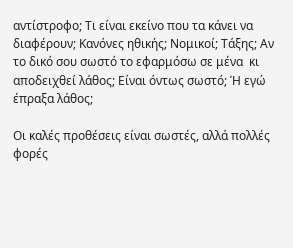αντίστροφο; Τι είναι εκείνο που τα κάνει να διαφέρουν; Κανόνες ηθικής; Νομικοί; Τάξης; Αν το δικό σου σωστό το εφαρμόσω σε μένα  κι αποδειχθεί λάθος; Είναι όντως σωστό; Ή εγώ έπραξα λάθος;

Οι καλές προθέσεις είναι σωστές, αλλά πολλές φορές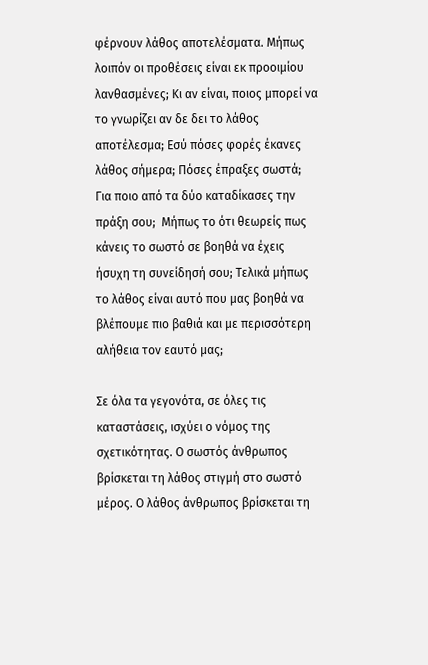φέρνουν λάθος αποτελέσματα. Μήπως λοιπόν οι προθέσεις είναι εκ προοιμίου λανθασμένες; Κι αν είναι, ποιος μπορεί να το γνωρίζει αν δε δει το λάθος αποτέλεσμα; Εσύ πόσες φορές έκανες λάθος σήμερα; Πόσες έπραξες σωστά; Για ποιο από τα δύο καταδίκασες την πράξη σου;  Μήπως το ότι θεωρείς πως κάνεις το σωστό σε βοηθά να έχεις ήσυχη τη συνείδησή σου; Τελικά μήπως το λάθος είναι αυτό που μας βοηθά να βλέπουμε πιο βαθιά και με περισσότερη αλήθεια τον εαυτό μας;

Σε όλα τα γεγονότα, σε όλες τις καταστάσεις, ισχύει ο νόμος της σχετικότητας. Ο σωστός άνθρωπος βρίσκεται τη λάθος στιγμή στο σωστό μέρος. Ο λάθος άνθρωπος βρίσκεται τη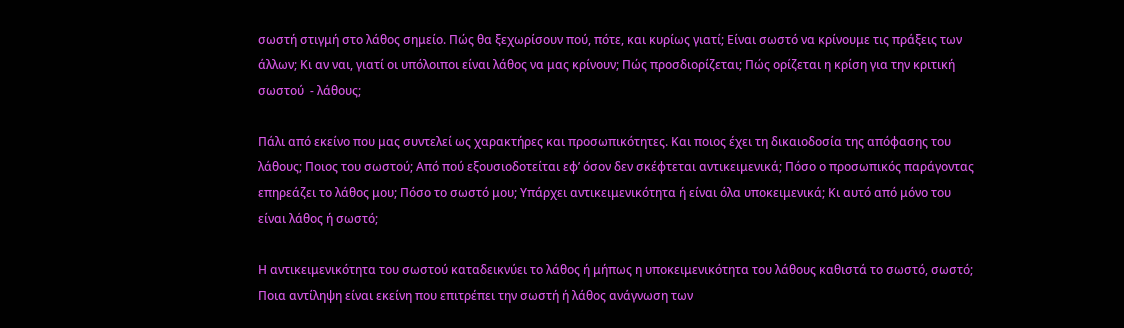σωστή στιγμή στο λάθος σημείο. Πώς θα ξεχωρίσουν πού, πότε, και κυρίως γιατί; Είναι σωστό να κρίνουμε τις πράξεις των άλλων; Κι αν ναι, γιατί οι υπόλοιποι είναι λάθος να μας κρίνουν; Πώς προσδιορίζεται; Πώς ορίζεται η κρίση για την κριτική σωστού  - λάθους;

Πάλι από εκείνο που μας συντελεί ως χαρακτήρες και προσωπικότητες. Και ποιος έχει τη δικαιοδοσία της απόφασης του λάθους; Ποιος του σωστού; Από πού εξουσιοδοτείται εφ’ όσον δεν σκέφτεται αντικειμενικά; Πόσο ο προσωπικός παράγοντας επηρεάζει το λάθος μου; Πόσο το σωστό μου; Υπάρχει αντικειμενικότητα ή είναι όλα υποκειμενικά; Κι αυτό από μόνο του είναι λάθος ή σωστό;

Η αντικειμενικότητα του σωστού καταδεικνύει το λάθος ή μήπως η υποκειμενικότητα του λάθους καθιστά το σωστό, σωστό; Ποια αντίληψη είναι εκείνη που επιτρέπει την σωστή ή λάθος ανάγνωση των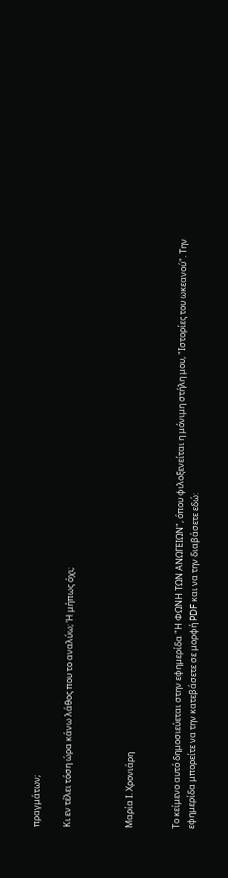πραγμάτων;

Κι εν τέλει τόση ώρα κάνω λάθος που το αναλύω; Ή μήπως όχι;



Μαρία Ι. Χρονιάρη


Το κείμενο αυτό δημοσιεύεται στην εφημερίδα "Η ΦΩΝΗ ΤΩΝ ΑΝΩΓΕΙΩΝ", όπου φιλοξενείται η μόνιμη στήλη μου, "Ιστορίες του ωκεανού". Την εφημερίδα μπορείτε να την κατεβάσετε σε μορφή PDF και να την διαβάσετε εδώ: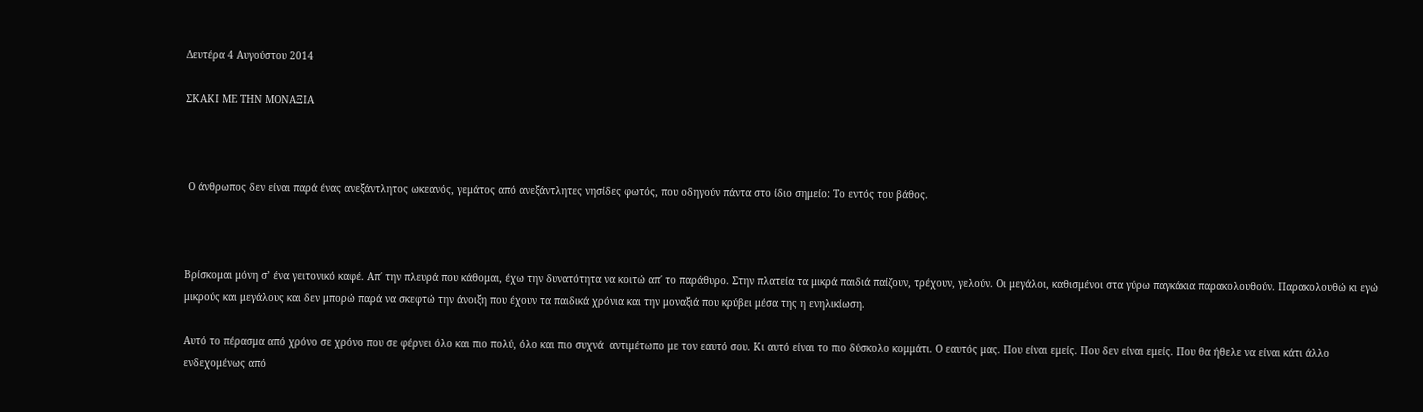Δευτέρα 4 Αυγούστου 2014

ΣΚΑΚΙ ΜΕ ΤΗΝ ΜΟΝΑΞΙΑ



 Ο άνθρωπος δεν είναι παρά ένας ανεξάντλητος ωκεανός, γεμάτος από ανεξάντλητες νησίδες φωτός, που οδηγούν πάντα στο ίδιο σημείο: Το εντός του βάθος.



Βρίσκομαι μόνη σ’ ένα γειτονικό καφέ. Απ΄ την πλευρά που κάθομαι, έχω την δυνατότητα να κοιτώ απ΄ το παράθυρο. Στην πλατεία τα μικρά παιδιά παίζουν, τρέχουν, γελούν. Οι μεγάλοι, καθισμένοι στα γύρω παγκάκια παρακολουθούν. Παρακολουθώ κι εγώ μικρούς και μεγάλους και δεν μπορώ παρά να σκεφτώ την άνοιξη που έχουν τα παιδικά χρόνια και την μοναξιά που κρύβει μέσα της η ενηλικίωση.

Αυτό το πέρασμα από χρόνο σε χρόνο που σε φέρνει όλο και πιο πολύ, όλο και πιο συχνά  αντιμέτωπο με τον εαυτό σου. Κι αυτό είναι το πιο δύσκολο κομμάτι. Ο εαυτός μας. Που είναι εμείς. Που δεν είναι εμείς. Που θα ήθελε να είναι κάτι άλλο ενδεχομένως από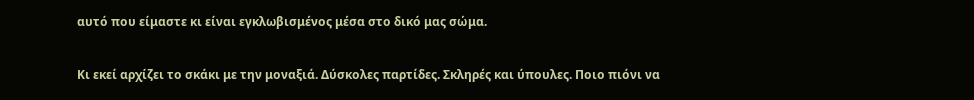αυτό που είμαστε κι είναι εγκλωβισμένος μέσα στο δικό μας σώμα.

Κι εκεί αρχίζει το σκάκι με την μοναξιά. Δύσκολες παρτίδες. Σκληρές και ύπουλες. Ποιο πιόνι να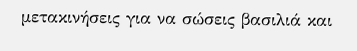μετακινήσεις για να σώσεις βασιλιά και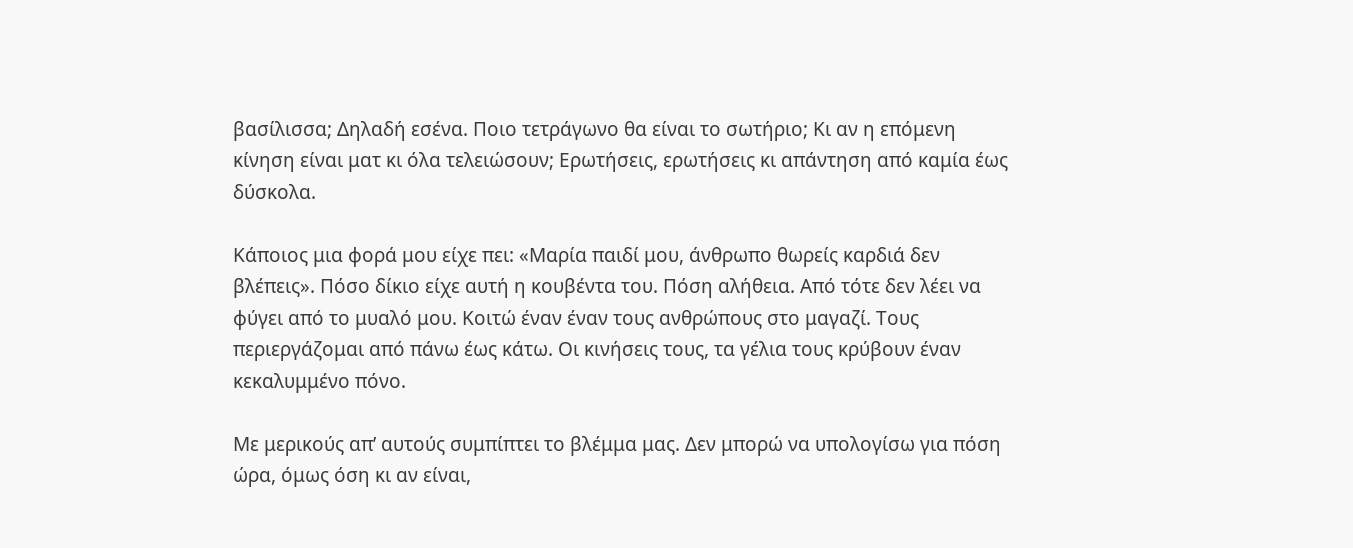βασίλισσα; Δηλαδή εσένα. Ποιο τετράγωνο θα είναι το σωτήριο; Κι αν η επόμενη κίνηση είναι ματ κι όλα τελειώσουν; Ερωτήσεις, ερωτήσεις κι απάντηση από καμία έως δύσκολα.

Κάποιος μια φορά μου είχε πει: «Μαρία παιδί μου, άνθρωπο θωρείς καρδιά δεν βλέπεις». Πόσο δίκιο είχε αυτή η κουβέντα του. Πόση αλήθεια. Από τότε δεν λέει να φύγει από το μυαλό μου. Κοιτώ έναν έναν τους ανθρώπους στο μαγαζί. Τους περιεργάζομαι από πάνω έως κάτω. Οι κινήσεις τους, τα γέλια τους κρύβουν έναν κεκαλυμμένο πόνο.

Με μερικούς απ’ αυτούς συμπίπτει το βλέμμα μας. Δεν μπορώ να υπολογίσω για πόση ώρα, όμως όση κι αν είναι,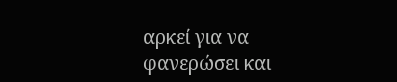αρκεί για να φανερώσει και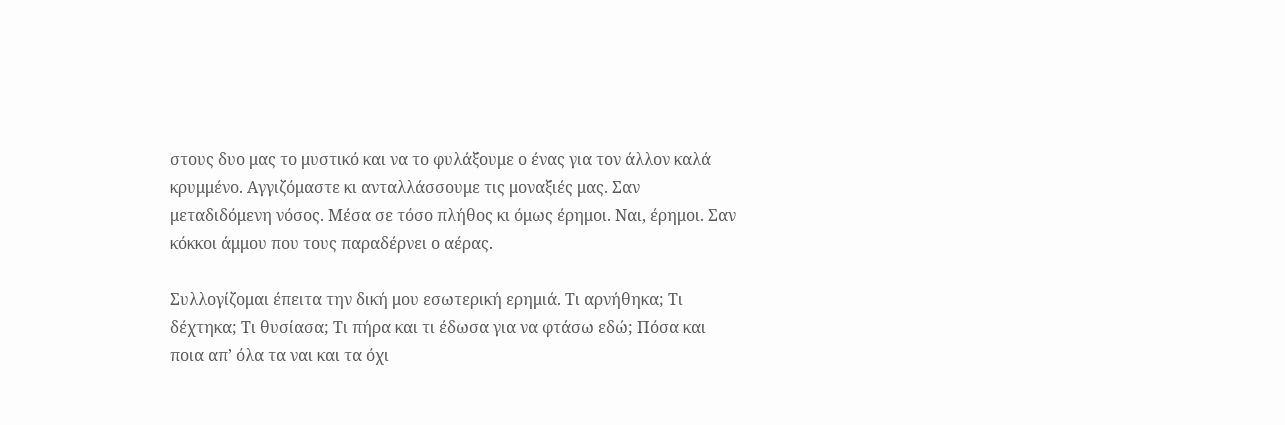στους δυο μας το μυστικό και να το φυλάξουμε ο ένας για τον άλλον καλά κρυμμένο. Αγγιζόμαστε κι ανταλλάσσουμε τις μοναξιές μας. Σαν μεταδιδόμενη νόσος. Μέσα σε τόσο πλήθος κι όμως έρημοι. Ναι, έρημοι. Σαν κόκκοι άμμου που τους παραδέρνει ο αέρας.

Συλλογίζομαι έπειτα την δική μου εσωτερική ερημιά. Τι αρνήθηκα; Τι δέχτηκα; Τι θυσίασα; Τι πήρα και τι έδωσα για να φτάσω εδώ; Πόσα και ποια απ’ όλα τα ναι και τα όχι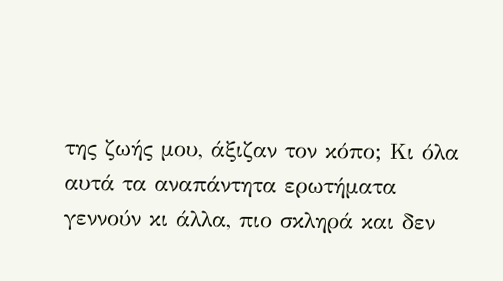της ζωής μου, άξιζαν τον κόπο; Κι όλα αυτά τα αναπάντητα ερωτήματα γεννούν κι άλλα, πιο σκληρά και δεν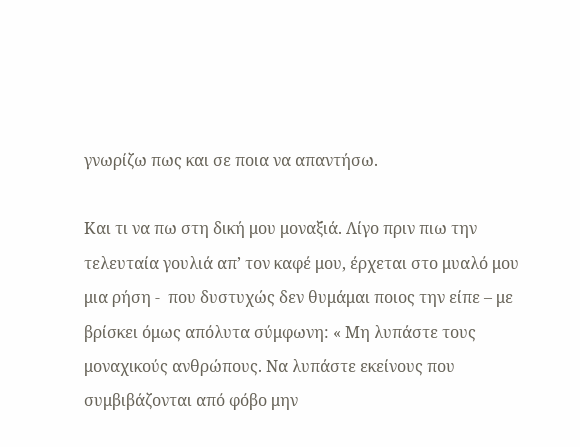γνωρίζω πως και σε ποια να απαντήσω.

Και τι να πω στη δική μου μοναξιά. Λίγο πριν πιω την τελευταία γουλιά απ’ τον καφέ μου, έρχεται στο μυαλό μου μια ρήση -  που δυστυχώς δεν θυμάμαι ποιος την είπε – με βρίσκει όμως απόλυτα σύμφωνη: « Μη λυπάστε τους μοναχικούς ανθρώπους. Να λυπάστε εκείνους που συμβιβάζονται από φόβο μην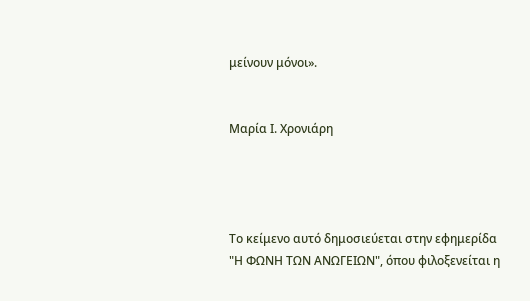μείνουν μόνοι».


Μαρία Ι. Χρονιάρη




Το κείμενο αυτό δημοσιεύεται στην εφημερίδα "Η ΦΩΝΗ ΤΩΝ ΑΝΩΓΕΙΩΝ", όπου φιλοξενείται η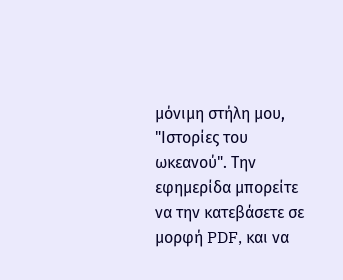μόνιμη στήλη μου, "Ιστορίες του ωκεανού". Την εφημερίδα μπορείτε να την κατεβάσετε σε μορφή PDF, και να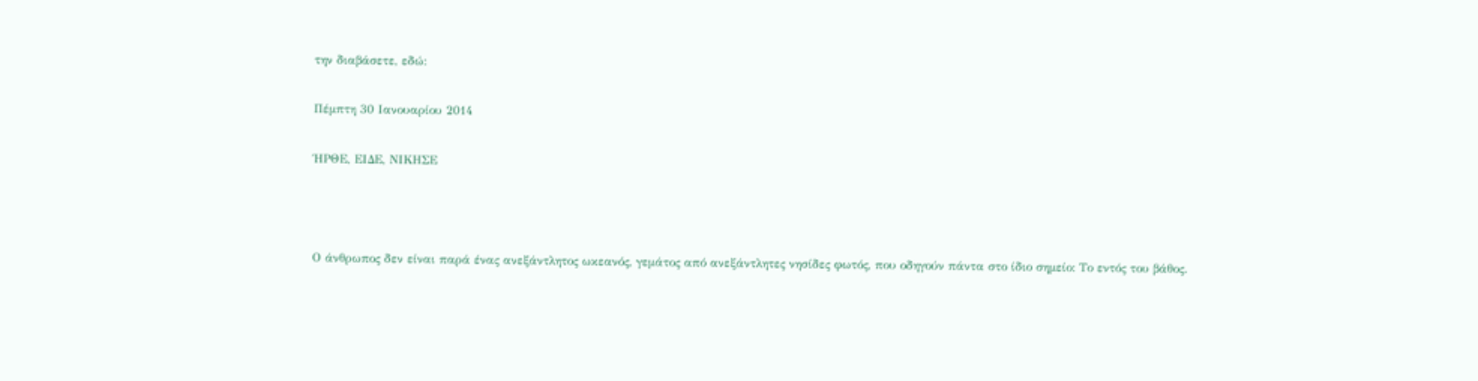την διαβάσετε, εδώ:

Πέμπτη 30 Ιανουαρίου 2014

ΉΡΘΕ, ΕΙΔΕ, ΝΙΚΗΣΕ



Ο άνθρωπος δεν είναι παρά ένας ανεξάντλητος ωκεανός, γεμάτος από ανεξάντλητες νησίδες φωτός, που οδηγούν πάντα στο ίδιο σημείο: Το εντός του βάθος.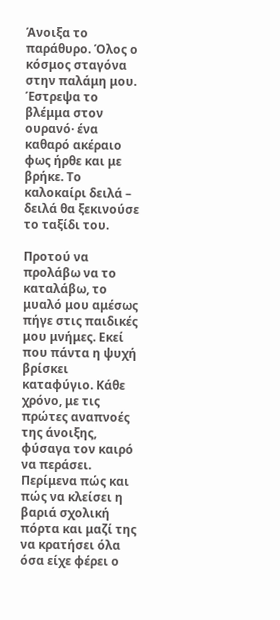Άνοιξα το παράθυρο. Όλος ο κόσμος σταγόνα στην παλάμη μου. Έστρεψα το βλέμμα στον ουρανό· ένα καθαρό ακέραιο φως ήρθε και με βρήκε. Το καλοκαίρι δειλά – δειλά θα ξεκινούσε το ταξίδι του.

Προτού να προλάβω να το καταλάβω, το μυαλό μου αμέσως πήγε στις παιδικές μου μνήμες. Εκεί που πάντα η ψυχή βρίσκει καταφύγιο. Κάθε χρόνο, με τις πρώτες αναπνοές της άνοιξης, φύσαγα τον καιρό να περάσει. Περίμενα πώς και πώς να κλείσει η βαριά σχολική πόρτα και μαζί της να κρατήσει όλα όσα είχε φέρει ο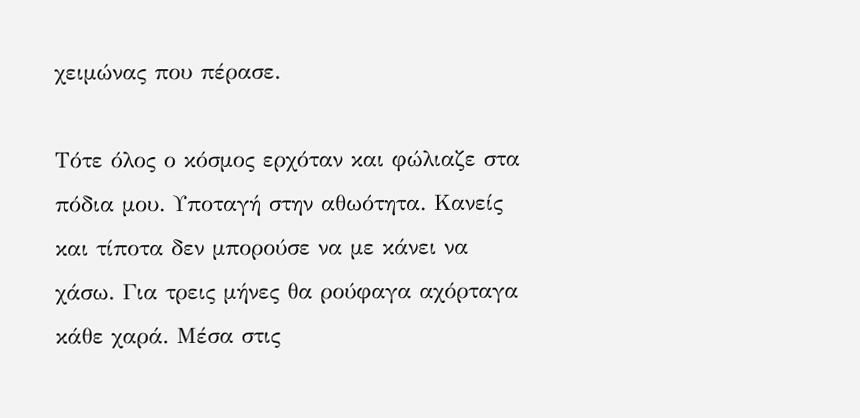χειμώνας που πέρασε.

Τότε όλος ο κόσμος ερχόταν και φώλιαζε στα πόδια μου. Υποταγή στην αθωότητα. Κανείς και τίποτα δεν μπορούσε να με κάνει να χάσω. Για τρεις μήνες θα ρούφαγα αχόρταγα κάθε χαρά. Μέσα στις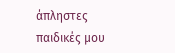άπληστες παιδικές μου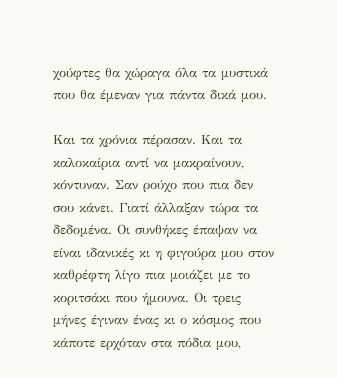χούφτες θα χώραγα όλα τα μυστικά που θα έμεναν για πάντα δικά μου.

Και τα χρόνια πέρασαν. Και τα καλοκαίρια αντί να μακραίνουν, κόντυναν. Σαν ρούχο που πια δεν σου κάνει. Γιατί άλλαξαν τώρα τα δεδομένα. Οι συνθήκες έπαψαν να είναι ιδανικές κι η φιγούρα μου στον καθρέφτη λίγο πια μοιάζει με το κοριτσάκι που ήμουνα. Οι τρεις μήνες έγιναν ένας κι ο κόσμος που κάποτε ερχόταν στα πόδια μου,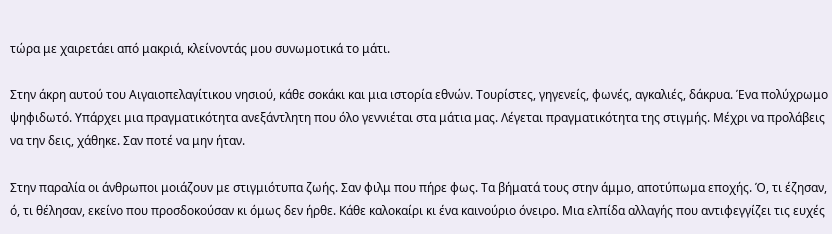τώρα με χαιρετάει από μακριά, κλείνοντάς μου συνωμοτικά το μάτι.

Στην άκρη αυτού του Αιγαιοπελαγίτικου νησιού, κάθε σοκάκι και μια ιστορία εθνών. Τουρίστες, γηγενείς, φωνές, αγκαλιές, δάκρυα. Ένα πολύχρωμο ψηφιδωτό. Υπάρχει μια πραγματικότητα ανεξάντλητη που όλο γεννιέται στα μάτια μας. Λέγεται πραγματικότητα της στιγμής. Μέχρι να προλάβεις να την δεις, χάθηκε. Σαν ποτέ να μην ήταν.

Στην παραλία οι άνθρωποι μοιάζουν με στιγμιότυπα ζωής. Σαν φιλμ που πήρε φως. Τα βήματά τους στην άμμο, αποτύπωμα εποχής. Ό, τι έζησαν, ό, τι θέλησαν, εκείνο που προσδοκούσαν κι όμως δεν ήρθε. Κάθε καλοκαίρι κι ένα καινούριο όνειρο. Μια ελπίδα αλλαγής που αντιφεγγίζει τις ευχές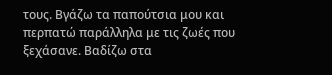τους. Βγάζω τα παπούτσια μου και περπατώ παράλληλα με τις ζωές που ξεχάσανε. Βαδίζω στα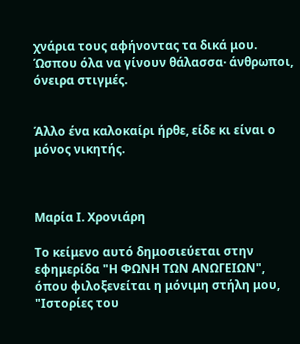χνάρια τους αφήνοντας τα δικά μου. Ώσπου όλα να γίνουν θάλασσα· άνθρωποι, όνειρα στιγμές.


Άλλο ένα καλοκαίρι ήρθε, είδε κι είναι ο μόνος νικητής.



Μαρία Ι. Χρονιάρη

Το κείμενο αυτό δημοσιεύεται στην εφημερίδα "Η ΦΩΝΗ ΤΩΝ ΑΝΩΓΕΙΩΝ", όπου φιλοξενείται η μόνιμη στήλη μου, "Ιστορίες του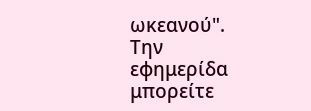ωκεανού". Την εφημερίδα μπορείτε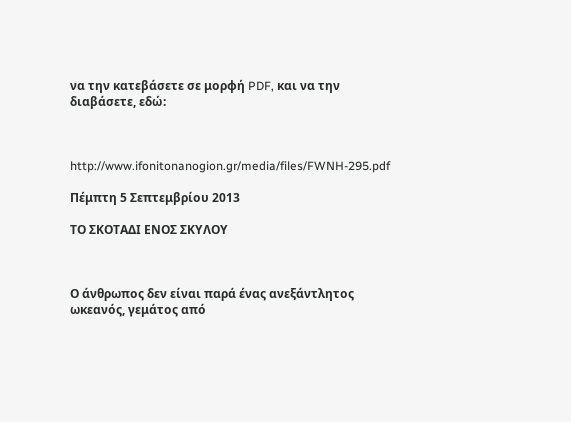να την κατεβάσετε σε μορφή PDF, και να την διαβάσετε, εδώ:



http://www.ifonitonanogion.gr/media/files/FWNH-295.pdf

Πέμπτη 5 Σεπτεμβρίου 2013

ΤΟ ΣΚΟΤΑΔΙ ΕΝΟΣ ΣΚΥΛΟΥ



Ο άνθρωπος δεν είναι παρά ένας ανεξάντλητος ωκεανός, γεμάτος από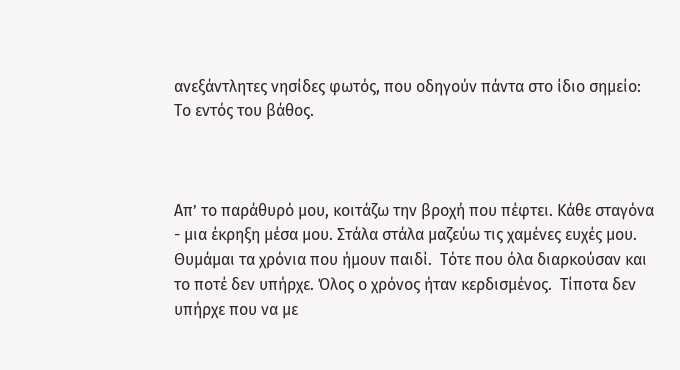ανεξάντλητες νησίδες φωτός, που οδηγούν πάντα στο ίδιο σημείο: Το εντός του βάθος.



Απ’ το παράθυρό μου, κοιτάζω την βροχή που πέφτει. Κάθε σταγόνα - μια έκρηξη μέσα μου. Στάλα στάλα μαζεύω τις χαμένες ευχές μου. Θυμάμαι τα χρόνια που ήμουν παιδί.  Τότε που όλα διαρκούσαν και το ποτέ δεν υπήρχε. Όλος ο χρόνος ήταν κερδισμένος.  Τίποτα δεν υπήρχε που να με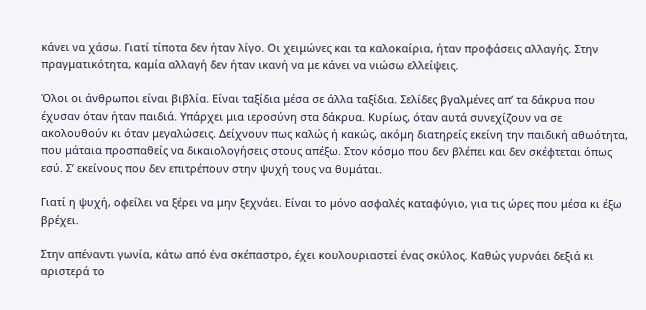κάνει να χάσω. Γιατί τίποτα δεν ήταν λίγο. Οι χειμώνες και τα καλοκαίρια, ήταν προφάσεις αλλαγής. Στην πραγματικότητα, καμία αλλαγή δεν ήταν ικανή να με κάνει να νιώσω ελλείψεις.

Όλοι οι άνθρωποι είναι βιβλία. Είναι ταξίδια μέσα σε άλλα ταξίδια. Σελίδες βγαλμένες απ’ τα δάκρυα που έχυσαν όταν ήταν παιδιά. Υπάρχει μια ιεροσύνη στα δάκρυα. Κυρίως, όταν αυτά συνεχίζουν να σε ακολουθούν κι όταν μεγαλώσεις. Δείχνουν πως καλώς ή κακώς, ακόμη διατηρείς εκείνη την παιδική αθωότητα, που μάταια προσπαθείς να δικαιολογήσεις στους απέξω. Στον κόσμο που δεν βλέπει και δεν σκέφτεται όπως εσύ. Σ’ εκείνους που δεν επιτρέπουν στην ψυχή τους να θυμάται.

Γιατί η ψυχή, οφείλει να ξέρει να μην ξεχνάει. Είναι το μόνο ασφαλές καταφύγιο, για τις ώρες που μέσα κι έξω βρέχει.

Στην απέναντι γωνία, κάτω από ένα σκέπαστρο, έχει κουλουριαστεί ένας σκύλος. Καθώς γυρνάει δεξιά κι αριστερά το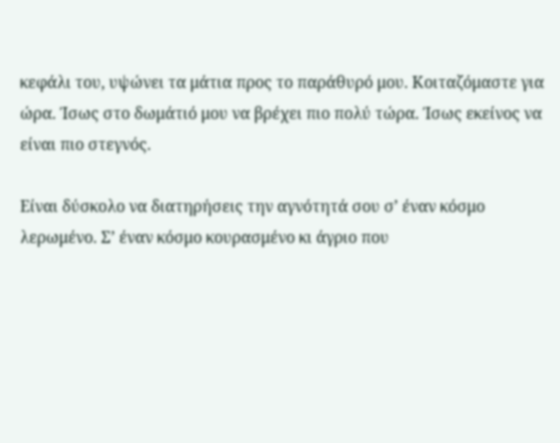κεφάλι του, υψώνει τα μάτια προς το παράθυρό μου. Κοιταζόμαστε για ώρα. Ίσως στο δωμάτιό μου να βρέχει πιο πολύ τώρα. Ίσως εκείνος να είναι πιο στεγνός.

Είναι δύσκολο να διατηρήσεις την αγνότητά σου σ’ έναν κόσμο λερωμένο. Σ’ έναν κόσμο κουρασμένο κι άγριο που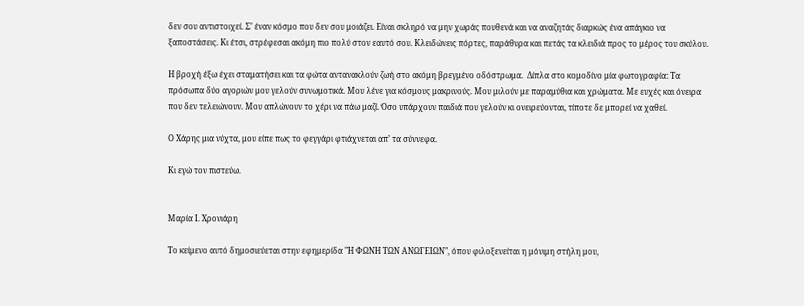δεν σου αντιστοιχεί. Σ’ έναν κόσμο που δεν σου μοιάζει. Είναι σκληρό να μην χωράς πουθενά και να αναζητάς διαρκώς ένα απάγκιο να ξαποστάσεις. Κι έτσι, στρέφεσαι ακόμη πιο πολύ στον εαυτό σου. Κλειδώνεις πόρτες, παράθυρα και πετάς τα κλειδιά προς το μέρος του σκύλου.

Η βροχή έξω έχει σταματήσει και τα φώτα αντανακλούν ζωή στο ακόμη βρεγμένο οδόστρωμα.  Δίπλα στο κομοδίνο μία φωτογραφία: Τα πρόσωπα δύο αγοριών μου γελούν συνωμοτικά. Μου λένε για κόσμους μακρινούς. Μου μιλούν με παραμύθια και χρώματα. Με ευχές και όνειρα που δεν τελειώνουν. Μου απλώνουν το χέρι να πάω μαζί. Όσο υπάρχουν παιδιά που γελούν κι ονειρεύονται, τίποτε δε μπορεί να χαθεί.

Ο Χάρης μια νύχτα, μου είπε πως το φεγγάρι φτιάχνεται απ’ τα σύννεφα.

Κι εγώ τον πιστεύω.


Μαρία Ι. Χρονιάρη

Το κείμενο αυτό δημοσιεύεται στην εφημερίδα "Η ΦΩΝΗ ΤΩΝ ΑΝΩΓΕΙΩΝ", όπου φιλοξενείται η μόνιμη στήλη μου,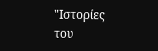"Ιστορίες του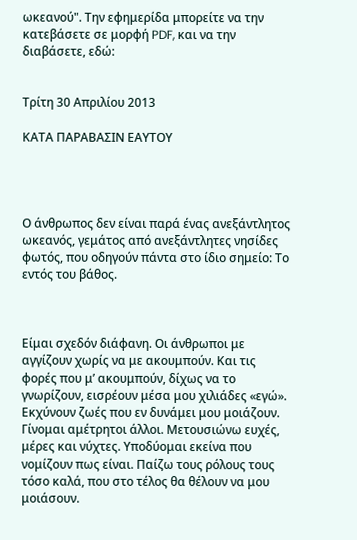ωκεανού". Την εφημερίδα μπορείτε να την κατεβάσετε σε μορφή PDF, και να την διαβάσετε, εδώ:


Τρίτη 30 Απριλίου 2013

ΚΑΤΑ ΠΑΡΑΒΑΣΙΝ ΕΑΥΤΟΥ




Ο άνθρωπος δεν είναι παρά ένας ανεξάντλητος ωκεανός, γεμάτος από ανεξάντλητες νησίδες φωτός, που οδηγούν πάντα στο ίδιο σημείο: Το εντός του βάθος.



Είμαι σχεδόν διάφανη. Οι άνθρωποι με αγγίζουν χωρίς να με ακουμπούν. Και τις φορές που μ’ ακουμπούν, δίχως να το γνωρίζουν, εισρέουν μέσα μου χιλιάδες «εγώ». Εκχύνουν ζωές που εν δυνάμει μου μοιάζουν. Γίνομαι αμέτρητοι άλλοι. Μετουσιώνω ευχές, μέρες και νύχτες. Υποδύομαι εκείνα που νομίζουν πως είναι. Παίζω τους ρόλους τους τόσο καλά, που στο τέλος θα θέλουν να μου μοιάσουν.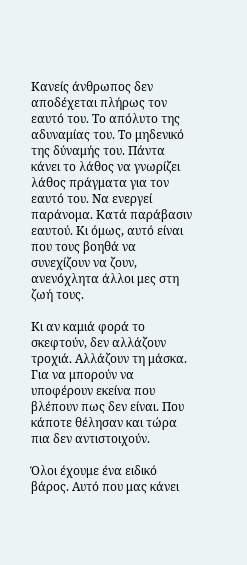Κανείς άνθρωπος δεν αποδέχεται πλήρως τον εαυτό του. Το απόλυτο της αδυναμίας του. Το μηδενικό της δύναμής του. Πάντα κάνει το λάθος να γνωρίζει λάθος πράγματα για τον εαυτό του. Να ενεργεί παράνομα. Κατά παράβασιν εαυτού. Κι όμως, αυτό είναι που τους βοηθά να συνεχίζουν να ζουν, ανενόχλητα άλλοι μες στη ζωή τους.

Κι αν καμιά φορά το σκεφτούν, δεν αλλάζουν τροχιά. Αλλάζουν τη μάσκα. Για να μπορούν να υποφέρουν εκείνα που βλέπουν πως δεν είναι. Που κάποτε θέλησαν και τώρα πια δεν αντιστοιχούν.

Όλοι έχουμε ένα ειδικό βάρος. Αυτό που μας κάνει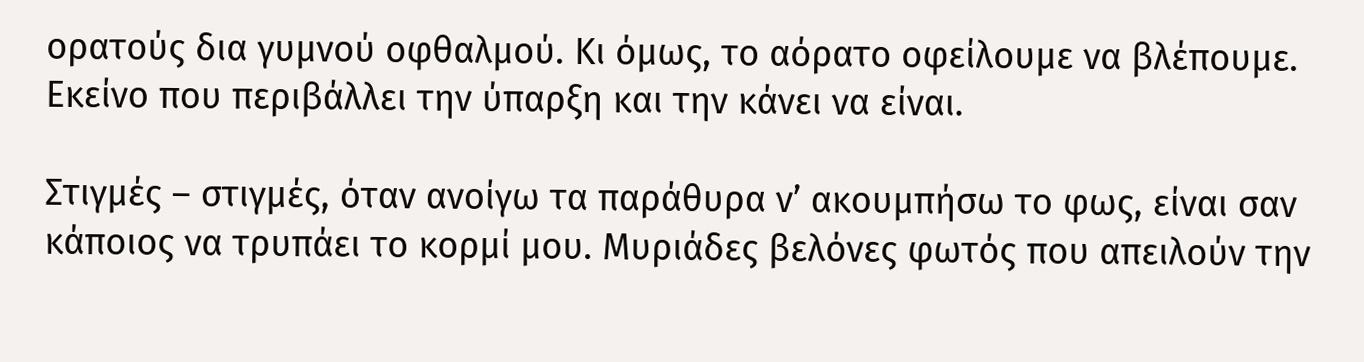ορατούς δια γυμνού οφθαλμού. Κι όμως, το αόρατο οφείλουμε να βλέπουμε. Εκείνο που περιβάλλει την ύπαρξη και την κάνει να είναι.

Στιγμές – στιγμές, όταν ανοίγω τα παράθυρα ν’ ακουμπήσω το φως, είναι σαν κάποιος να τρυπάει το κορμί μου. Μυριάδες βελόνες φωτός που απειλούν την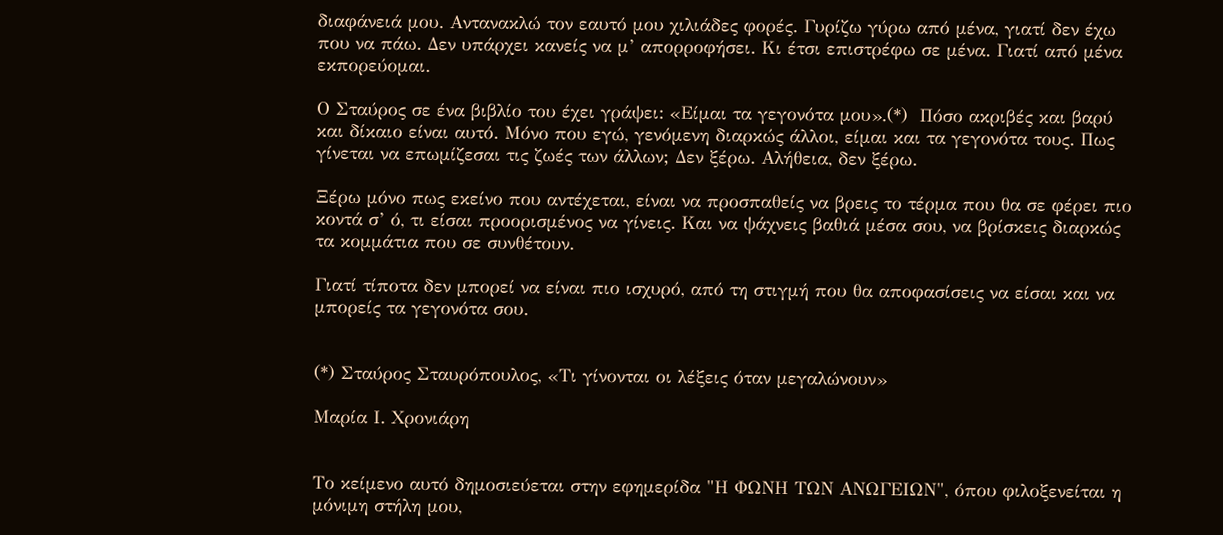διαφάνειά μου. Αντανακλώ τον εαυτό μου χιλιάδες φορές. Γυρίζω γύρω από μένα, γιατί δεν έχω που να πάω. Δεν υπάρχει κανείς να μ’ απορροφήσει. Κι έτσι επιστρέφω σε μένα. Γιατί από μένα εκπορεύομαι.

Ο Σταύρος σε ένα βιβλίο του έχει γράψει: «Είμαι τα γεγονότα μου».(*)  Πόσο ακριβές και βαρύ και δίκαιο είναι αυτό. Μόνο που εγώ, γενόμενη διαρκώς άλλοι, είμαι και τα γεγονότα τους. Πως γίνεται να επωμίζεσαι τις ζωές των άλλων; Δεν ξέρω. Αλήθεια, δεν ξέρω.

Ξέρω μόνο πως εκείνο που αντέχεται, είναι να προσπαθείς να βρεις το τέρμα που θα σε φέρει πιο κοντά σ’ ό, τι είσαι προορισμένος να γίνεις. Και να ψάχνεις βαθιά μέσα σου, να βρίσκεις διαρκώς τα κομμάτια που σε συνθέτουν.

Γιατί τίποτα δεν μπορεί να είναι πιο ισχυρό, από τη στιγμή που θα αποφασίσεις να είσαι και να μπορείς τα γεγονότα σου.


(*) Σταύρος Σταυρόπουλος, «Τι γίνονται οι λέξεις όταν μεγαλώνουν»

Μαρία Ι. Χρονιάρη


Το κείμενο αυτό δημοσιεύεται στην εφημερίδα "Η ΦΩΝΗ ΤΩΝ ΑΝΩΓΕΙΩΝ", όπου φιλοξενείται η μόνιμη στήλη μου,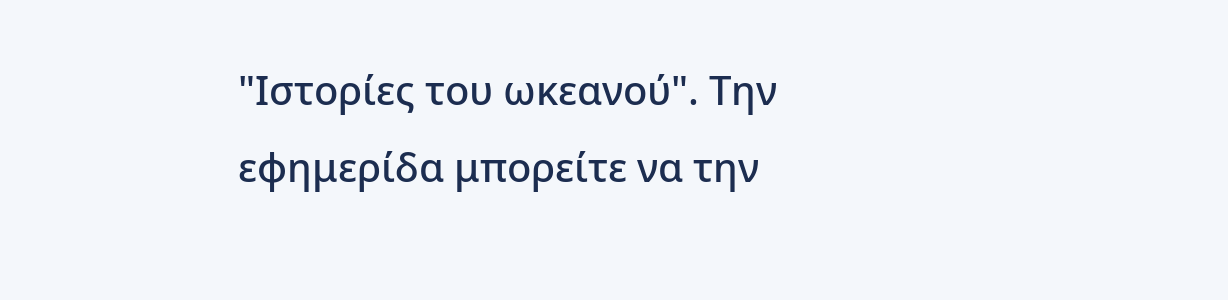"Ιστορίες του ωκεανού". Την εφημερίδα μπορείτε να την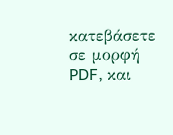κατεβάσετε σε μορφή PDF, και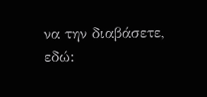να την διαβάσετε, εδώ: